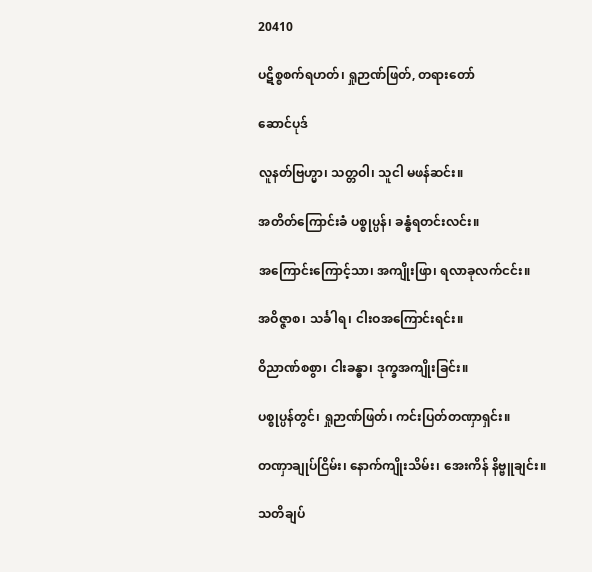20410

ပဋိစ္စစက်ရဟတ်၊ ရှုဉာဏ်ဖြတ်, တရားတော်

ဆောင်ပုဒ်

လူနတ်ဗြဟ္မာ၊ သတ္တဝါ၊ သူငါ မဖန်ဆင်း။

အတိတ်ကြောင်းခံ ပစ္စုပ္ပန်၊ ခန္ဓံရတင်းလင်း။

အကြောင်းကြောင့်သာ၊ အကျိုးဖြာ၊ ရလာခုလက်ငင်း။

အဝိဇ္ဇာစ၊ သင်္ခါရ၊ ငါးဝအကြောင်းရင်း။

ဝိညာဏ်စစွာ၊ ငါးခန္ဓာ၊ ဒုက္ခအကျိုးခြင်း။

ပစ္စုပ္ပန်တွင်၊ ရှုဉာဏ်ဖြတ်၊ ကင်းပြတ်တဏှာရှင်း။

တဏှာချုပ်ငြိမ်း၊ နောက်ကျိုးသိမ်း၊ အေးကိန် နိဗ္ဗူချင်း။

သတိချပ်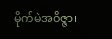မိုက်မဲအဝိဇ္ဇာ၊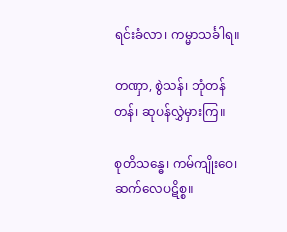ရင်းခံလာ၊ ကမ္မာသင်္ခါရ။

တဏှာ, စွဲသန်၊ ဘုံတန်တန်၊ ဆုပန်လွှဲမှားကြ။

စုတိသန္ဓေ၊ ကမ်ကျိုးဝေ၊ ဆက်လေပဋိစ္စ။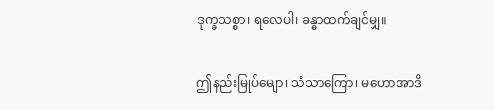ဒုက္ခသစ္စာ၊ ရလေပါ၊ ခန္ဓာထက်ချင်မျှ။

ဤနည်းမြုပ်မျော၊ သံသာကြော၊ မဟောအာဒိ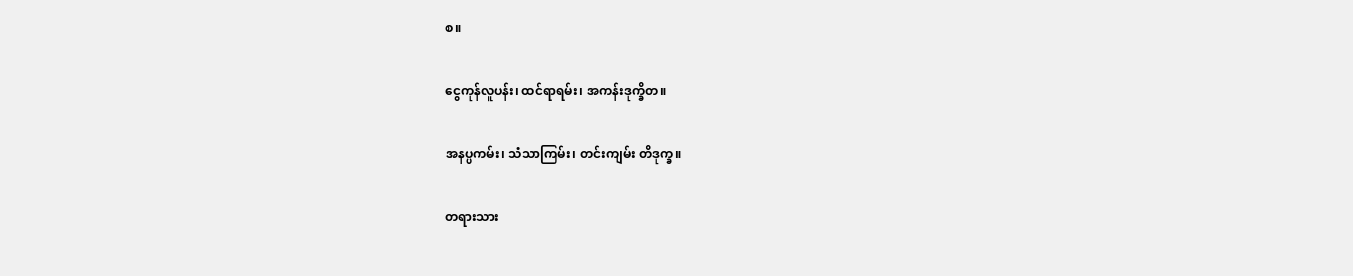စ။

ငွေကုန်လူပန်း၊ ထင်ရာရမ်း၊ အကန်းဒုက္ခိတ။

အနပ္ပကမ်း၊ သံသာကြမ်း၊ တင်းကျမ်း တိဒုက္ခ။

တရားသား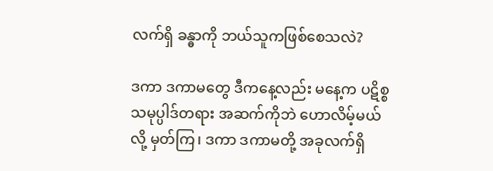လက်ရှိ ခန္ဓာကို ဘယ်သူကဖြစ်စေသလဲ?

ဒကာ ဒကာမတွေ ဒီကနေ့လည်း မနေ့က ပဋိစ္စသမုပ္ပါဒ်တရား အဆက်ကိုဘဲ ဟောလိမ့်မယ်လို့ မှတ်ကြ၊ ဒကာ ဒကာမတို့ အခုလက်ရှိ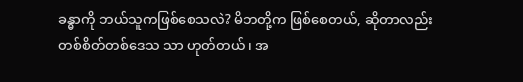ခန္ဓာကို ဘယ်သူကဖြစ်စေသလဲ? မိဘတို့က ဖြစ်စေတယ်, ဆိုတာလည်း တစ်စိတ်တစ်ဒေသ သာ ဟုတ်တယ်၊ အ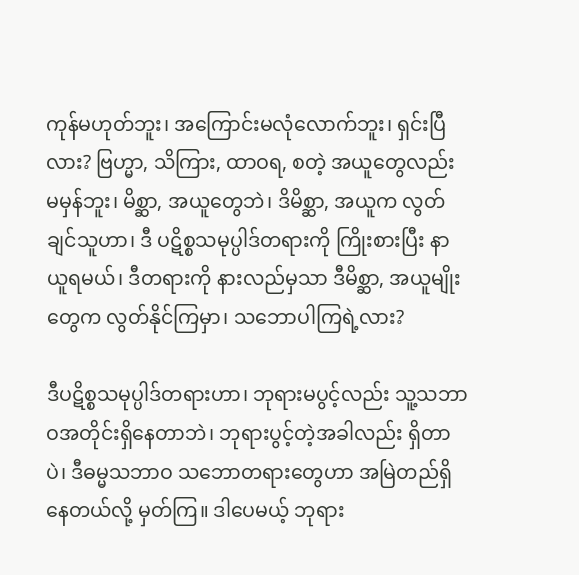ကုန်မဟုတ်ဘူး၊ အကြောင်းမလုံလောက်ဘူး၊ ရှင်းပြီလား? ဗြဟ္မာ, သိကြား, ထာဝရ, စတဲ့ အယူတွေလည်း မမှန်ဘူး၊ မိစ္ဆာ, အယူတွေဘဲ၊ ဒိမိစ္ဆာ, အယူက လွတ်ချင်သူဟာ၊ ဒီ ပဋိစ္စသမုပ္ပါဒ်တရားကို ကြိုးစားပြီး နာယူရမယ်၊ ဒီတရားကို နားလည်မှသာ ဒီမိစ္ဆာ, အယူမျိုးတွေက လွတ်နိုင်ကြမှာ၊ သဘောပါကြရဲ့လား?

ဒီပဋိစ္စသမုပ္ပါဒ်တရားဟာ၊ ဘုရားမပွင့်လည်း သူ့သဘာဝအတိုင်းရှိနေတာဘဲ၊ ဘုရားပွင့်တဲ့အခါလည်း ရှိတာပဲ၊ ဒီဓမ္မသဘာဝ သဘောတရားတွေဟာ အမြဲတည်ရှိနေတယ်လို့ မှတ်ကြ။ ဒါပေမယ့် ဘုရား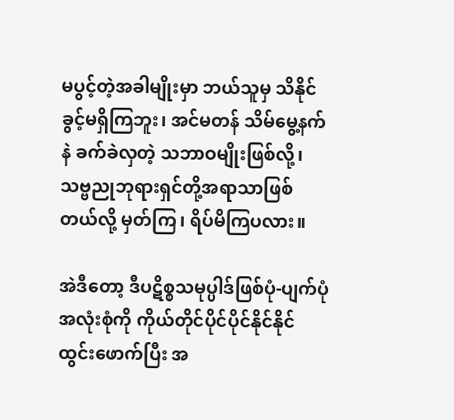မပွင့်တဲ့အခါမျိုးမှာ ဘယ်သူမှ သိနိုင်ခွင့်မရှိကြဘူး၊ အင်မတန် သိမ်မွေ့နက်နဲ ခက်ခဲလှတဲ့ သဘာဝမျိုးဖြစ်လို့၊ သဗ္ဗညုဘုရားရှင်တို့အရာသာဖြစ်တယ်လို့ မှတ်ကြ၊ ရိပ်မိကြပလား။

အဲဒီတော့ ဒီပဋိစ္စသမုပ္ပါဒ်ဖြစ်ပုံ-ပျက်ပုံ အလုံးစုံကို ကိုယ်တိုင်ပိုင်ပိုင်နိုင်နိုင် ထွင်းဖောက်ပြီး အ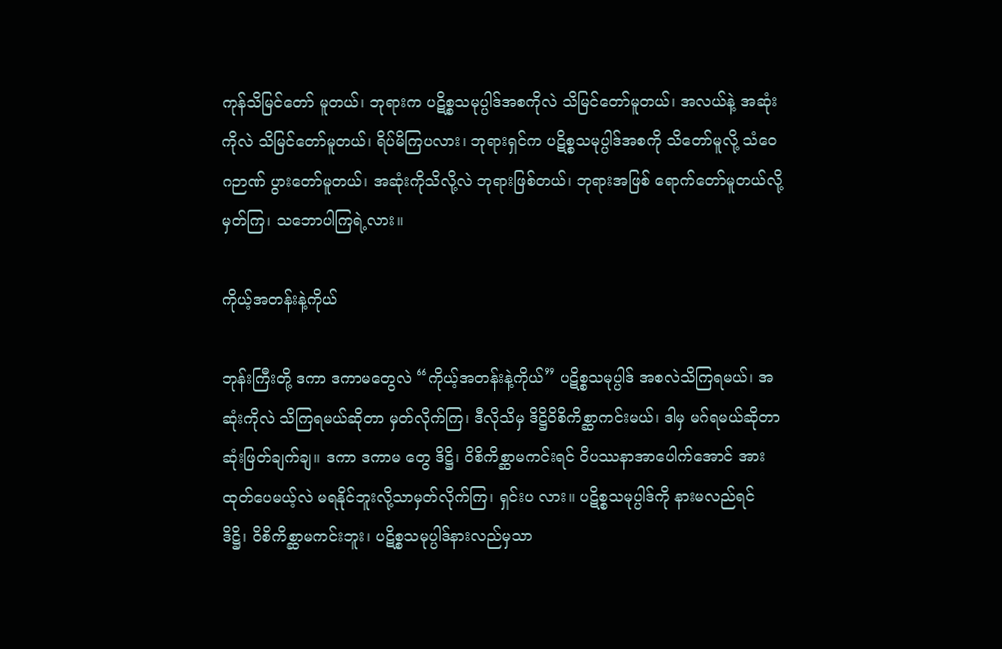ကုန်သိမြင်တော် မူတယ်၊ ဘုရားက ပဋိစ္စသမုပ္ပါဒ်အစကိုလဲ သိမြင်တော်မူတယ်၊ အလယ်နဲ့ အဆုံးကိုလဲ သိမြင်တော်မူတယ်၊ ရိပ်မိကြပလား၊ ဘုရားရှင်က ပဋိစ္စသမုပ္ပါဒ်အစကို သိတော်မူလို့ သံဝေဂဉာဏ် ပွားတော်မူတယ်၊ အဆုံးကိုသိလို့လဲ ဘုရားဖြစ်တယ်၊ ဘုရားအဖြစ် ရောက်တော်မူတယ်လို့မှတ်ကြ၊ သဘောပါကြရဲ့လား။

ကိုယ့်အတန်းနဲ့ကိုယ်

ဘုန်းကြီးတို့ ဒကာ ဒကာမတွေလဲ “ကိုယ့်အတန်းနဲ့ကိုယ်” ပဋိစ္စသမုပ္ပါဒ် အစလဲသိကြရမယ်၊ အဆုံးကိုလဲ သိကြရမယ်ဆိုတာ မှတ်လိုက်ကြ၊ ဒီလိုသိမှ ဒိဋ္ဌိဝိစိကိစ္ဆာကင်းမယ်၊ ဒါမှ မဂ်ရမယ်ဆိုတာ ဆုံးဖြတ်ချက်ချ။ ဒကာ ဒကာမ တွေ ဒိဋ္ဌိ၊ ဝိစိကိစ္ဆာမကင်းရင် ဝိပဿနာအာပေါက်အောင် အားထုတ်ပေမယ့်လဲ မရနိုင်ဘူးလို့သာမှတ်လိုက်ကြ၊ ရှင်းပ လား။ ပဋိစ္စသမုပ္ပါဒ်ကို နားမလည်ရင် ဒိဋ္ဌိ၊ ဝိစိကိစ္ဆာမကင်းဘူး၊ ပဋိစ္စသမုပ္ပါဒ်နားလည်မှသာ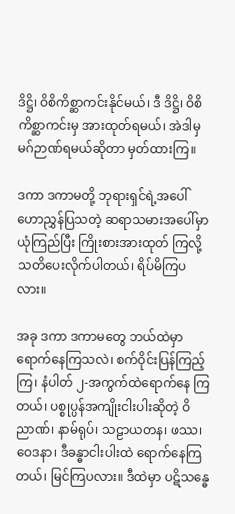ဒိဋ္ဌိ၊ ဝိစိကိစ္ဆာကင်းနိုင်မယ်၊ ဒီ ဒိဋ္ဌိ၊ ဝိစိကိစ္ဆာကင်းမှ အားထုတ်ရမယ်၊ အဲဒါမှ မဂ်ဉာဏ်ရမယ်ဆိုတာ မှတ်ထားကြ။

ဒကာ ဒကာမတို့ ဘုရားရှင်ရဲ့အပေါ် ဟောညွှန်ပြသတဲ့ ဆရာသမားအပေါ်မှာ ယုံကြည်ပြီး ကြိုးစားအားထုတ် ကြလို့ သတိပေးလိုက်ပါတယ်၊ ရိပ်မိကြပလား။

အခု ဒကာ ဒကာမတွေ ဘယ်ထဲမှာ ရောက်နေကြသလဲ၊ စက်ဝိုင်းပြန်ကြည့်ကြ၊ နံပါတ် ၂-အကွက်ထဲရောက်နေ ကြတယ်၊ ပစ္စုပ္ပန်အကျိုးငါးပါးဆိုတဲ့ ဝိညာဏ်၊ နာမ်ရုပ်၊ သဠာယတန၊ ဖဿ၊ ဝေဒနာ၊ ဒီခန္ဓာငါးပါးထဲ ရောက်နေကြတယ်၊ မြင်ကြပလား။ ဒီထဲမှာ ပဋိသန္ဓေ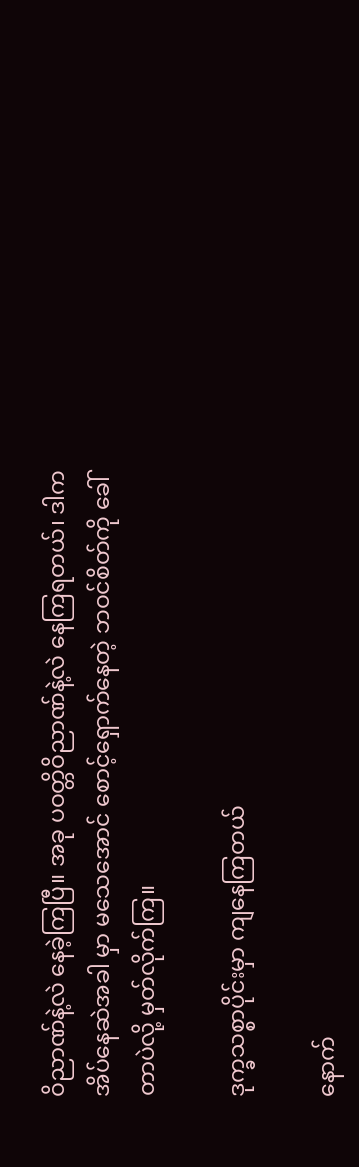ဝိညာဏ်နဲ့လဲ နေခဲ့ကြပြီ။ အခု ပဝတ္တိဝိညာဏ်နဲ့လဲ နေကြရတယ်၊ ဒါက အိပ်နေဆဲအခါ မှာ မသေအောင် စောင့်ရှောက်နေတဲ့ ဘဝင်စိတ်ကို ခေါ်တာပဲလို့ မှတ်လိုက်ကြ။

ဒုက္ခသစ္စာပိုင်းမှာ ကျနေကြတယ်

နောက်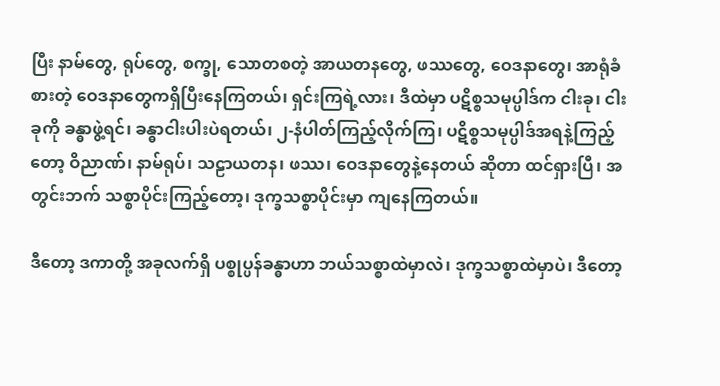ပြီး နာမ်တွေ, ရုပ်တွေ, စက္ခု, သောတစတဲ့ အာယတနတွေ, ဖဿတွေ, ဝေဒနာတွေ၊ အာရုံခံစားတဲ့ ဝေဒနာတွေကရှိပြီးနေကြတယ်၊ ရှင်းကြရဲ့လား၊ ဒီထဲမှာ ပဋိစ္စသမုပ္ပါဒ်က ငါးခု၊ ငါးခုကို ခန္ဓာဖွဲ့ရင်၊ ခန္ဓာငါးပါးပဲရတယ်၊ ၂-နံပါတ်ကြည့်လိုက်ကြ၊ ပဋိစ္စသမုပ္ပါဒ်အရနဲ့ကြည့်တော့ ဝိညာဏ်၊ နာမ်ရုပ်၊ သဠာယတန၊ ဖဿ၊ ဝေဒနာတွေနဲ့နေတယ် ဆိုတာ ထင်ရှားပြီ၊ အတွင်းဘက် သစ္စာပိုင်းကြည့်တော့၊ ဒုက္ခသစ္စာပိုင်းမှာ ကျနေကြတယ်။

ဒီတော့ ဒကာတို့ အခုလက်ရှိ ပစ္စုပ္ပန်ခန္ဓာဟာ ဘယ်သစ္စာထဲမှာလဲ၊ ဒုက္ခသစ္စာထဲမှာပဲ၊ ဒီတော့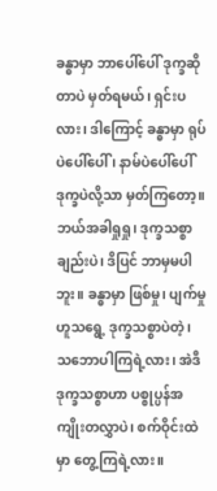ခန္ဓာမှာ ဘာပေါ်ပေါ် ဒုက္ခဆိုတာပဲ မှတ်ရမယ်၊ ရှင်းပလား၊ ဒါကြောင့် ခန္ဓာမှာ ရုပ်ပဲပေါ်ပေါ်၊ နာမ်ပဲပေါ်ပေါ် ဒုက္ခပဲလို့သာ မှတ်ကြတော့။ ဘယ်အခါရှုရှု၊ ဒုက္ခသစ္စာချည်းပဲ၊ ဒိပြင် ဘာမှမပါဘူး။ ခန္ဓာမှာ ဖြစ်မှု၊ ပျက်မှုဟူသရွေ့ ဒုက္ခသစ္စာပဲတဲ့၊ သဘောပါကြရဲ့လား၊ အဲဒီဒုက္ခသစ္စာဟာ ပစ္စုပ္ပန်အကျိုးတလွှာပဲ၊ စက်ဝိုင်းထဲမှာ တွေ့ကြရဲ့လား။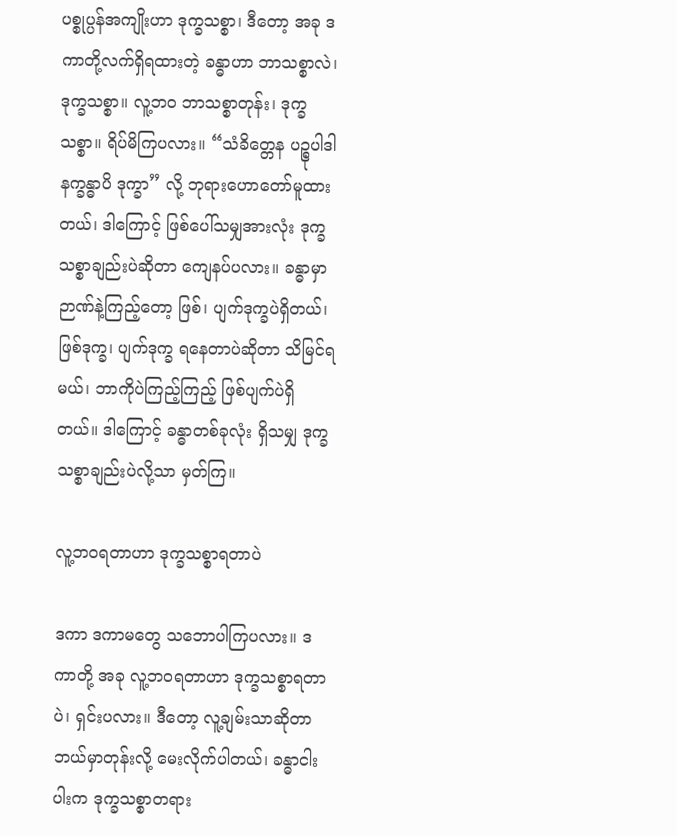ပစ္စုပ္ပန်အကျိုးဟာ ဒုက္ခသစ္စာ၊ ဒီတော့ အခု ဒကာတို့လက်ရှိရထားတဲ့ ခန္ဓာဟာ ဘာသစ္စာလဲ၊ ဒုက္ခသစ္စာ။ လူ့ဘဝ ဘာသစ္စာတုန်း၊ ဒုက္ခသစ္စာ။ ရိပ်မိကြပလား။ “သံခိတ္တေန ပဉ္စုပါဒါ နက္ခန္ဓာပိ ဒုက္ခာ” လို့ ဘုရားဟောတော်မူထား တယ်၊ ဒါကြောင့် ဖြစ်ပေါ်သမျှအားလုံး ဒုက္ခသစ္စာချည်းပဲဆိုတာ ကျေနပ်ပလား။ ခန္ဓာမှာ ဉာဏ်နဲ့ကြည့်တော့ ဖြစ်၊ ပျက်ဒုက္ခပဲရှိတယ်၊ ဖြစ်ဒုက္ခ၊ ပျက်ဒုက္ခ ရနေတာပဲဆိုတာ သိမြင်ရမယ်၊ ဘာကိုပဲကြည့်ကြည့် ဖြစ်ပျက်ပဲရှိတယ်။ ဒါကြောင့် ခန္ဓာတစ်ခုလုံး ရှိသမျှ ဒုက္ခသစ္စာချည်းပဲလို့သာ မှတ်ကြ။

လူ့ဘဝရတာဟာ ဒုက္ခသစ္စာရတာပဲ

ဒကာ ဒကာမတွေ သဘောပါကြပလား။ ဒကာတို့ အခု လူ့ဘဝရတာဟာ ဒုက္ခသစ္စာရတာပဲ၊ ရှင်းပလား။ ဒီတော့ လူ့ချမ်းသာဆိုတာ ဘယ်မှာတုန်းလို့ မေးလိုက်ပါတယ်၊ ခန္ဓာငါးပါးက ဒုက္ခသစ္စာတရား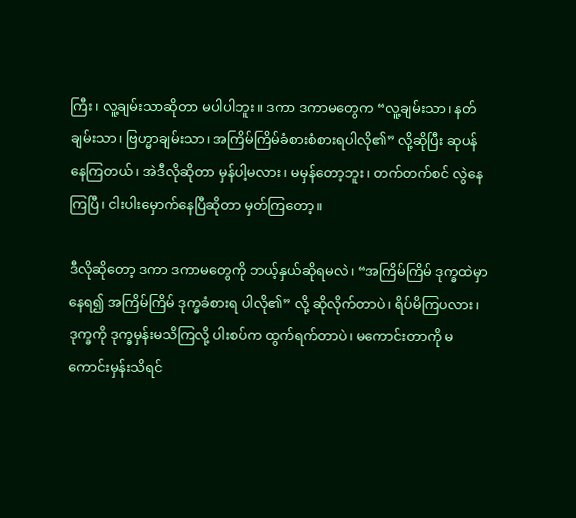ကြီး၊ လူ့ချမ်းသာဆိုတာ မပါပါဘူး။ ဒကာ ဒကာမတွေက “လူ့ချမ်းသာ၊ နတ်ချမ်းသာ၊ ဗြဟ္မာချမ်းသာ၊ အကြိမ်ကြိမ်ခံစားစံစားရပါလို၏” လို့ဆိုပြီး ဆုပန်နေကြတယ်၊ အဲဒီလိုဆိုတာ မှန်ပါ့မလား၊ မမှန်တော့ဘူး၊ တက်တက်စင် လွဲနေကြပြီ၊ ငါးပါးမှောက်နေပြီဆိုတာ မှတ်ကြတော့။

ဒီလိုဆိုတော့ ဒကာ ဒကာမတွေကို ဘယ့်နှယ်ဆိုရမလဲ၊ “အကြိမ်ကြိမ် ဒုက္ခထဲမှာနေရ၍ အကြိမ်ကြိမ် ဒုက္ခခံစားရ ပါလို၏” လို့ ဆိုလိုက်တာပဲ၊ ရိပ်မိကြပလား၊ ဒုက္ခကို ဒုက္ခမှန်းမသိကြလို့ ပါးစပ်က ထွက်ရက်တာပဲ၊ မကောင်းတာကို မကောင်းမှန်းသိရင်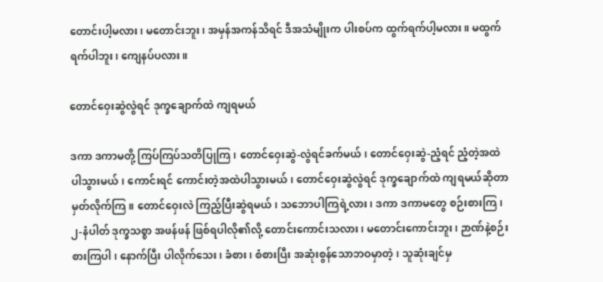တောင်းပါ့မလား၊ မတောင်းဘူး၊ အမှန်အကန်သိရင် ဒီအသံမျိုးက ပါးစပ်က ထွက်ရက်ပါ့မလား။ မထွက်ရက်ပါဘူး၊ ကျေနပ်ပလား။

တောင်ဝှေးဆွဲလွဲရင် ဒုက္ခချောက်ထဲ ကျရမယ်

ဒကာ ဒကာမတို့ ကြပ်ကြပ်သတိပြုကြ၊ တောင်ဝှေးဆွဲ-လွဲရင်ခက်မယ်၊ တောင်ဝှေးဆွဲ-ညံ့ရင် ညံ့တဲ့အထဲ ပါသွားမယ်၊ ကောင်းရင် ကောင်းတဲ့အထဲပါသွားမယ်၊ တောင်ဝှေးဆွဲလွဲရင် ဒုက္ခချောက်ထဲ ကျရမယ်ဆိုတာ မှတ်လိုက်ကြ။ တောင်ဝှေးလဲ ကြည့်ပြီးဆွဲရမယ်၊ သဘောပါကြရဲ့လား၊ ဒကာ ဒကာမတွေ စဉ်းစားကြ၊ ၂-နံပါတ် ဒုက္ခသစ္စာ အဖန်ဖန် ဖြစ်ရပါလို၏လို့ တောင်းကောင်းသလား၊ မတောင်းကောင်းဘူး၊ ဉာဏ်နဲ့စဉ်းစားကြပါ၊ နောက်ပြီး ပါလိုက်သေး၊ ခံစား၊ စံစားပြီး အဆုံးစွန်သောဘဝမှာတဲ့၊ သူဆုံးချင်မှ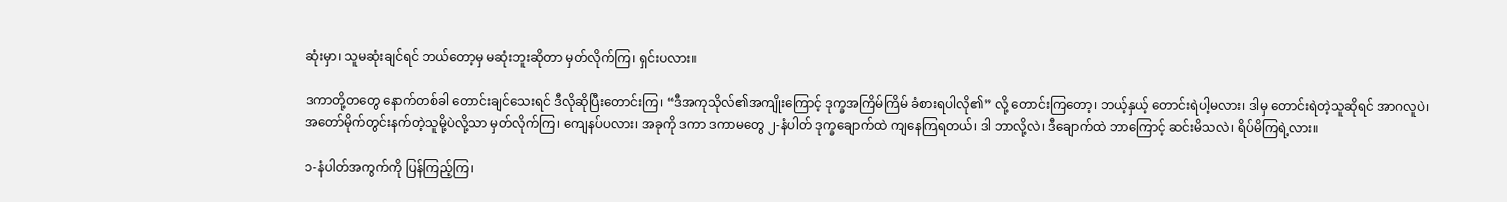ဆုံးမှာ၊ သူမဆုံးချင်ရင် ဘယ်တော့မှ မဆုံးဘူးဆိုတာ မှတ်လိုက်ကြ၊ ရှင်းပလား။

ဒကာတို့တတွေ နောက်တစ်ခါ တောင်းချင်သေးရင် ဒီလိုဆိုပြီးတောင်းကြ၊ “ဒီအကုသိုလ်၏အကျိုးကြောင့် ဒုက္ခအကြိမ်ကြိမ် ခံစားရပါလို၏” လို့ တောင်းကြတော့၊ ဘယ့်နှယ့် တောင်းရဲပါ့မလား၊ ဒါမှ တောင်းရဲတဲ့သူဆိုရင် အာဂလူပဲ၊ အတော်မိုက်တွင်းနက်တဲ့သူမို့ပဲလို့သာ မှတ်လိုက်ကြ၊ ကျေနပ်ပလား၊ အခုကို ဒကာ ဒကာမတွေ ၂-နံပါတ် ဒုက္ခချောက်ထဲ ကျနေကြရတယ်၊ ဒါ ဘာလို့လဲ၊ ဒီချောက်ထဲ ဘာကြောင့် ဆင်းမိသလဲ၊ ရိပ်မိကြရဲ့လား။

၁-နံပါတ်အကွက်ကို ပြန်ကြည့်ကြ၊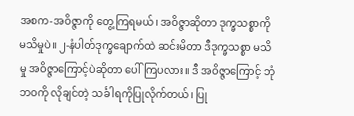အစက-အဝိဇ္ဇာကို တွေ့ကြရမယ်၊ အဝိဇ္ဇာဆိုတာ ဒုက္ခသစ္စာကို မသိမှုပဲ။ ၂-နံပါတ်ဒုက္ခချောက်ထဲ ဆင်းမိတာ ဒီဒုက္ခသစ္စာ မသိမှု အဝိဇ္ဇာကြောင့်ပဲဆိုတာ ပေါ်ကြပလား။ ဒီ အဝိဇ္ဇာကြောင့် ဘုံဘဝကို လိုချင်တဲ့ သင်္ခါရကိုပြုလိုက်တယ်၊ ပြု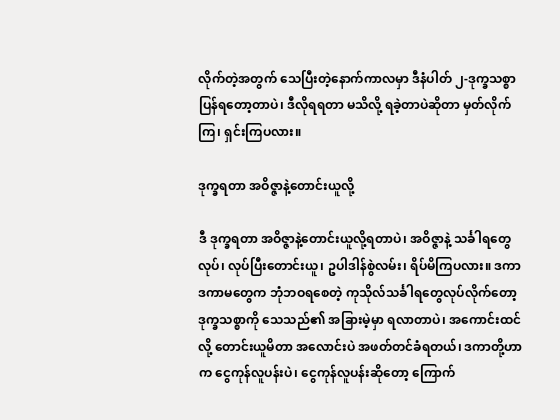လိုက်တဲ့အတွက် သေပြီးတဲ့နောက်ကာလမှာ ဒီနံပါတ် ၂-ဒုက္ခသစ္စာ ပြန်ရတော့တာပဲ၊ ဒီလိုရရတာ မသိလို့ ရခဲ့တာပဲဆိုတာ မှတ်လိုက်ကြ၊ ရှင်းကြပလား။

ဒုက္ခရတာ အဝိဇ္ဇာနဲ့တောင်းယူလို့

ဒီ ဒုက္ခရတာ အဝိဇ္ဇာနဲ့တောင်းယူလို့ရတာပဲ၊ အဝိဇ္ဇာနဲ့ သင်္ခါရတွေလုပ်၊ လုပ်ပြီးတောင်းယူ၊ ဥပါဒါန်စွဲလမ်း၊ ရိပ်မိကြပလား။ ဒကာ ဒကာမတွေက ဘုံဘဝရစေတဲ့ ကုသိုလ်သင်္ခါရတွေလုပ်လိုက်တော့ ဒုက္ခသစ္စာကို သေသည်၏ အခြားမဲ့မှာ ရလာတာပဲ၊ အကောင်းထင်လို့ တောင်းယူမိတာ အလောင်းပဲ အဖတ်တင်ခံရတယ်၊ ဒကာတို့ဟာက ငွေကုန်လူပန်းပဲ၊ ငွေကုန်လူပန်းဆိုတော့ ကြောက်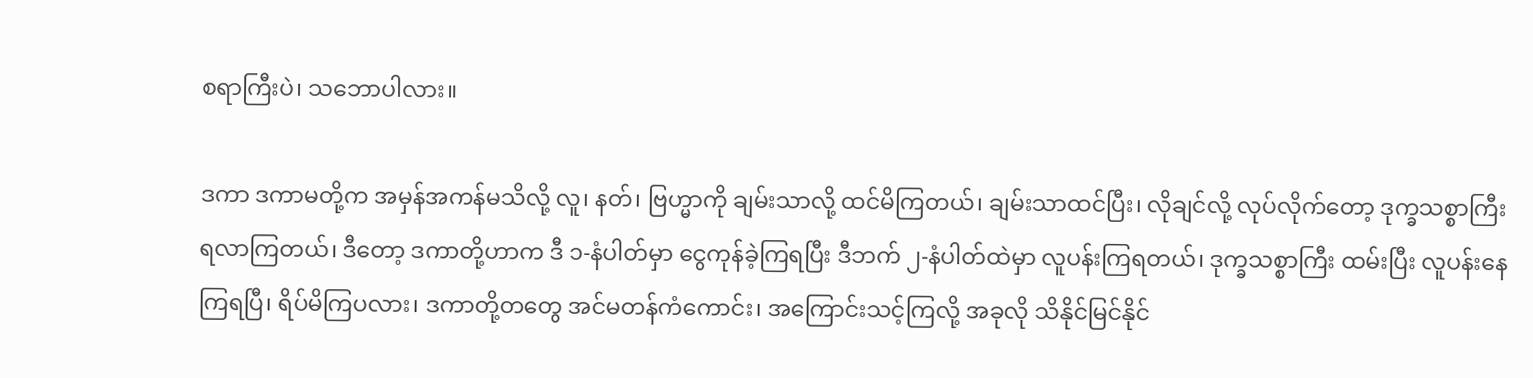စရာကြီးပဲ၊ သဘောပါလား။

ဒကာ ဒကာမတို့က အမှန်အကန်မသိလို့ လူ၊ နတ်၊ ဗြဟ္မာကို ချမ်းသာလို့ ထင်မိကြတယ်၊ ချမ်းသာထင်ပြီး၊ လိုချင်လို့ လုပ်လိုက်တော့ ဒုက္ခသစ္စာကြီး ရလာကြတယ်၊ ဒီတော့ ဒကာတို့ဟာက ဒီ ၁-နံပါတ်မှာ ငွေကုန်ခဲ့ကြရပြီး ဒီဘက် ၂-နံပါတ်ထဲမှာ လူပန်းကြရတယ်၊ ဒုက္ခသစ္စာကြီး ထမ်းပြီး လူပန်းနေကြရပြီ၊ ရိပ်မိကြပလား၊ ဒကာတို့တတွေ အင်မတန်ကံကောင်း၊ အကြောင်းသင့်ကြလို့ အခုလို သိနိုင်မြင်နိုင်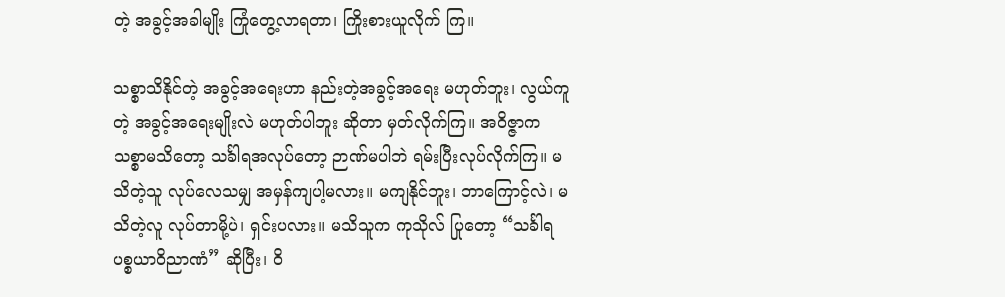တဲ့ အခွင့်အခါမျိုး ကြုံတွေ့လာရတာ၊ ကြိုးစားယူလိုက် ကြ။

သစ္စာသိနိုင်တဲ့ အခွင့်အရေးဟာ နည်းတဲ့အခွင့်အရေး မဟုတ်ဘူး၊ လွယ်ကူတဲ့ အခွင့်အရေးမျိုးလဲ မဟုတ်ပါဘူး ဆိုတာ မှတ်လိုက်ကြ။ အဝိဇ္ဇာက သစ္စာမသိတော့ သင်္ခါရအလုပ်တော့ ဉာဏ်မပါဘဲ ရမ်းပြီးလုပ်လိုက်ကြ။ မသိတဲ့သူ လုပ်လေသမျှ အမှန်ကျပါ့မလား။ မကျနိုင်ဘူး၊ ဘာကြောင့်လဲ၊ မသိတဲ့လူ လုပ်တာမို့ပဲ၊ ရှင်းပလား။ မသိသူက ကုသိုလ် ပြုတော့ “သင်္ခါရပစ္စယာဝိညာဏံ” ဆိုပြီး၊ ဝိ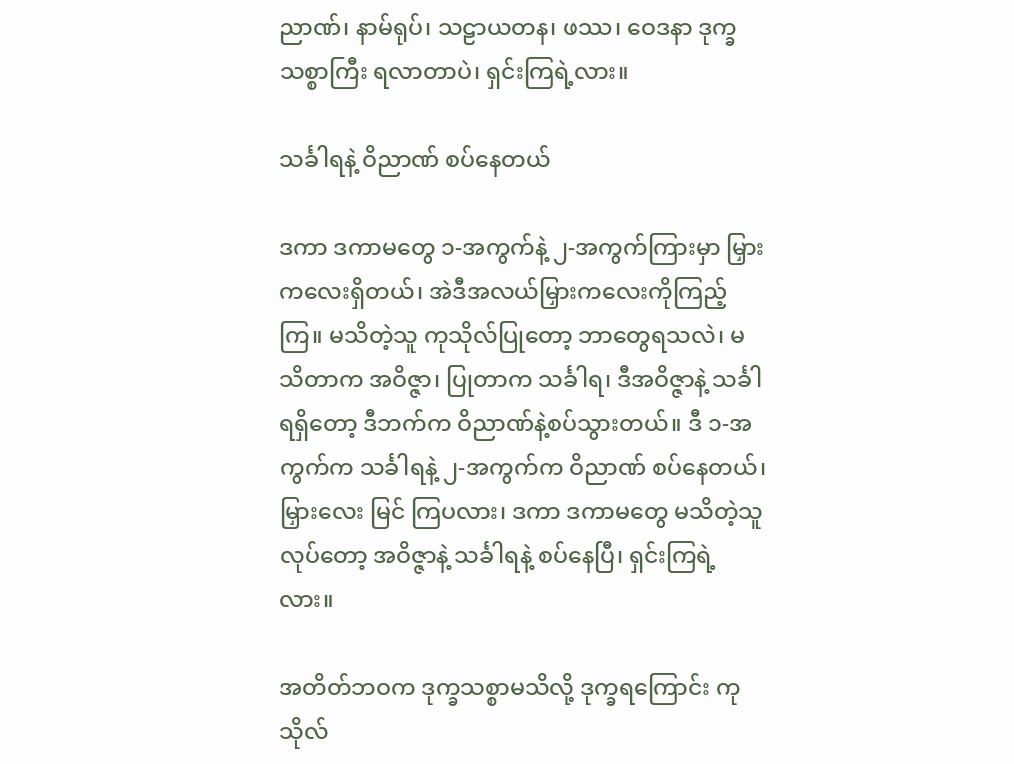ညာဏ်၊ နာမ်ရုပ်၊ သဠာယတန၊ ဖဿ၊ ဝေဒနာ ဒုက္ခသစ္စာကြီး ရလာတာပဲ၊ ရှင်းကြရဲ့လား။

သင်္ခါရနဲ့ ဝိညာဏ် စပ်နေတယ်

ဒကာ ဒကာမတွေ ၁-အကွက်နဲ့ ၂-အကွက်ကြားမှာ မြှားကလေးရှိတယ်၊ အဲဒီအလယ်မြှားကလေးကိုကြည့်ကြ။ မသိတဲ့သူ ကုသိုလ်ပြုတော့ ဘာတွေရသလဲ၊ မသိတာက အဝိဇ္ဇာ၊ ပြုတာက သင်္ခါရ၊ ဒီအဝိဇ္ဇာနဲ့ သင်္ခါရရှိတော့ ဒီဘက်က ဝိညာဏ်နဲ့စပ်သွားတယ်။ ဒီ ၁-အကွက်က သင်္ခါရနဲ့ ၂-အကွက်က ဝိညာဏ် စပ်နေတယ်၊ မြှားလေး မြင် ကြပလား၊ ဒကာ ဒကာမတွေ မသိတဲ့သူလုပ်တော့ အဝိဇ္ဇာနဲ့ သင်္ခါရနဲ့ စပ်နေပြီ၊ ရှင်းကြရဲ့လား။

အတိတ်ဘဝက ဒုက္ခသစ္စာမသိလို့ ဒုက္ခရကြောင်း ကုသိုလ်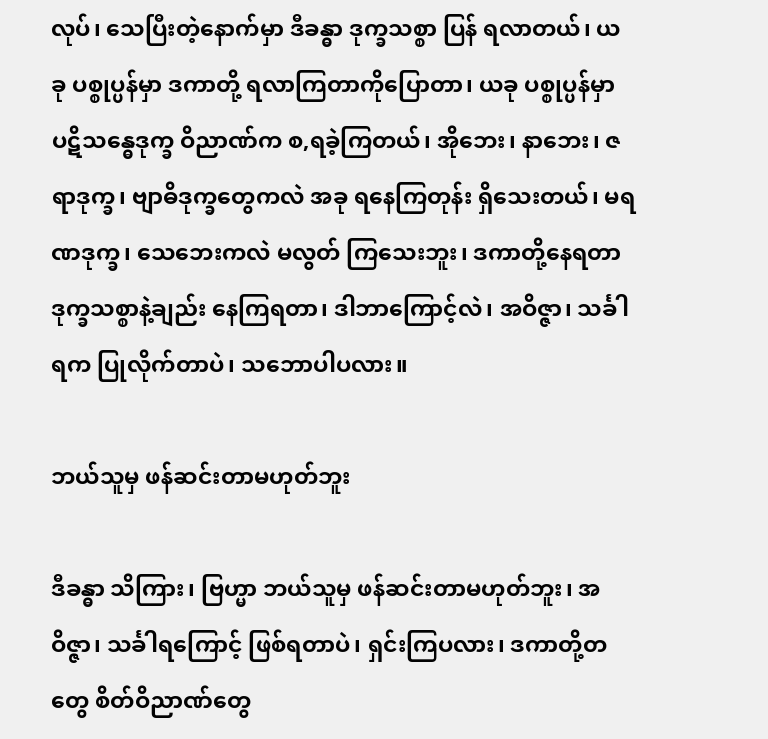လုပ်၊ သေပြီးတဲ့နောက်မှာ ဒီခန္ဓာ ဒုက္ခသစ္စာ ပြန် ရလာတယ်၊ ယခု ပစ္စုပ္ပန်မှာ ဒကာတို့ ရလာကြတာကိုပြောတာ၊ ယခု ပစ္စုပ္ပန်မှာ ပဋိသန္ဓေဒုက္ခ ဝိညာဏ်က စ,ရခဲ့ကြတယ်၊ အိုဘေး၊ နာဘေး၊ ဇရာဒုက္ခ၊ ဗျာဓိဒုက္ခတွေကလဲ အခု ရနေကြတုန်း ရှိသေးတယ်၊ မရဏဒုက္ခ၊ သေဘေးကလဲ မလွတ် ကြသေးဘူး၊ ဒကာတို့နေရတာ ဒုက္ခသစ္စာနဲ့ချည်း နေကြရတာ၊ ဒါဘာကြောင့်လဲ၊ အဝိဇ္ဇာ၊ သင်္ခါရက ပြုလိုက်တာပဲ၊ သဘောပါပလား။

ဘယ်သူမှ ဖန်ဆင်းတာမဟုတ်ဘူး

ဒီခန္ဓာ သိကြား၊ ဗြဟ္မာ ဘယ်သူမှ ဖန်ဆင်းတာမဟုတ်ဘူး၊ အဝိဇ္ဇာ၊ သင်္ခါရကြောင့် ဖြစ်ရတာပဲ၊ ရှင်းကြပလား၊ ဒကာတို့တတွေ စိတ်ဝိညာဏ်တွေ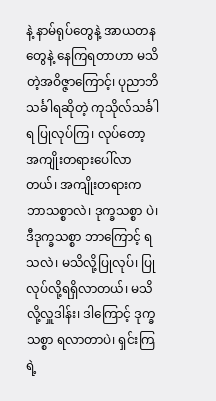နဲ့ နာမ်ရုပ်တွေနဲ့ အာယတနတွေနဲ့ နေကြရတာဟာ မသိတဲ့အဝိဇ္ဇာကြောင့်၊ ပုညာဘိ သင်္ခါရဆိုတဲ့ ကုသိုလ်သင်္ခါရ ပြုလုပ်ကြ၊ လုပ်တော့ အကျိုးတရားပေါ်လာတယ်၊ အကျိုးတရားက ဘာသစ္စာလဲ၊ ဒုက္ခသစ္စာ ပဲ၊ ဒီဒုက္ခသစ္စာ ဘာကြောင့် ရသလဲ၊ မသိလို့ပြုလုပ်၊ ပြုလုပ်လို့ရရှိလာတယ်၊ မသိလို့လှူဒါန်း၊ ဒါကြောင့် ဒုက္ခသစ္စာ ရလာတာပဲ၊ ရှင်းကြရဲ့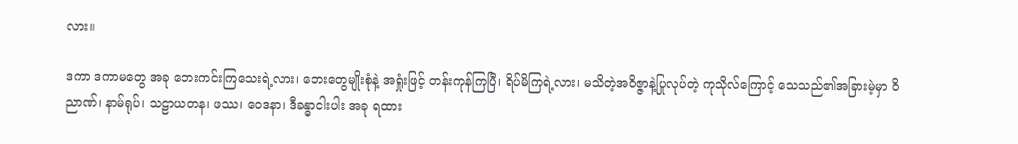လား။

ဒကာ ဒကာမတွေ အခု ဘေးကင်းကြသေးရဲ့လား၊ ဘေးတွေမျိုးစုံနဲ့ အရှုံးဖြင့် တန်းကုန်ကြပြီ၊ ရိပ်မိကြရဲ့လား၊ မသိတဲ့အဝိဇ္ဇာနဲ့ပြုလုပ်တဲ့ ကုသိုလ်ကြောင့် သေသည်၏အခြားမဲ့မှာ ဝိညာဏ်၊ နာမ်ရုပ်၊ သဠာယတန၊ ဖဿ၊ ဝေဒနာ၊ ဒီခန္ဓာငါးပါး အခု ရထား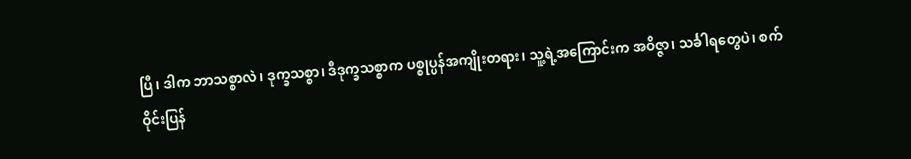ပြီ၊ ဒါက ဘာသစ္စာလဲ၊ ဒုက္ခသစ္စာ၊ ဒီဒုက္ခသစ္စာက ပစ္စုပ္ပန်အကျိုးတရား၊ သူ့ရဲ့အကြောင်းက အဝိဇ္ဇာ၊ သင်္ခါရတွေပဲ၊ စက်ဝိုင်းပြန်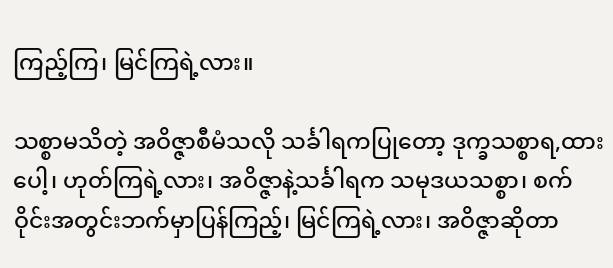ကြည့်ကြ၊ မြင်ကြရဲ့လား။

သစ္စာမသိတဲ့ အဝိဇ္ဇာစီမံသလို သင်္ခါရကပြုတော့ ဒုက္ခသစ္စာရ,ထားပေါ့၊ ဟုတ်ကြရဲ့လား၊ အဝိဇ္ဇာနဲ့သင်္ခါရက သမုဒယသစ္စာ၊ စက်ဝိုင်းအတွင်းဘက်မှာပြန်ကြည့်၊ မြင်ကြရဲ့လား၊ အဝိဇ္ဇာဆိုတာ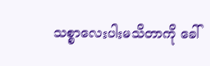သစ္စာလေးပါးမသိတာကို ခေါ်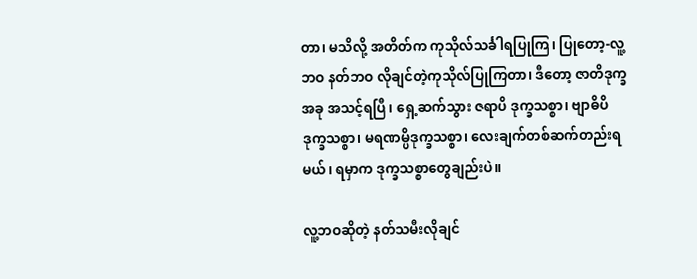တာ၊ မသိလို့ အတိတ်က ကုသိုလ်သင်္ခါရပြုကြ၊ ပြုတော့-လူ့ဘဝ နတ်ဘဝ လိုချင်တဲ့ကုသိုလ်ပြုကြတာ၊ ဒီတော့ ဇာတိဒုက္ခ အခု အသင့်ရပြီ၊ ရှေ့ဆက်သွား ဇရာပိ ဒုက္ခသစ္စာ၊ ဗျာဓိပိဒုက္ခသစ္စာ၊ မရဏမ္ပိဒုက္ခသစ္စာ၊ လေးချက်တစ်ဆက်တည်းရ မယ်၊ ရမှာက ဒုက္ခသစ္စာတွေချည်းပဲ။

လူ့ဘဝဆိုတဲ့ နတ်သမီးလိုချင်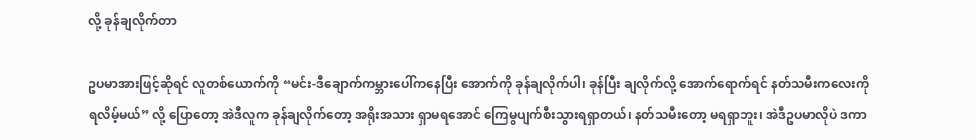လို့ ခုန်ချလိုက်တာ

ဥပမာအားဖြင့်ဆိုရင် လူတစ်ယောက်ကို “မင်း-ဒီချောက်ကမ္ဘားပေါ်ကနေပြီး အောက်ကို ခုန်ချလိုက်ပါ၊ ခုန်ပြီး ချလိုက်လို့ အောက်ရောက်ရင် နတ်သမီးကလေးကို ရလိမ့်မယ်” လို့ ပြောတော့ အဲဒီလူက ခုန်ချလိုက်တော့ အရိုးအသား ရှာမရအောင် ကြေမွပျက်စီးသွားရရှာတယ်၊ နတ်သမီးတော့ မရရှာဘူး၊ အဲဒီဥပမာလိုပဲ ဒကာ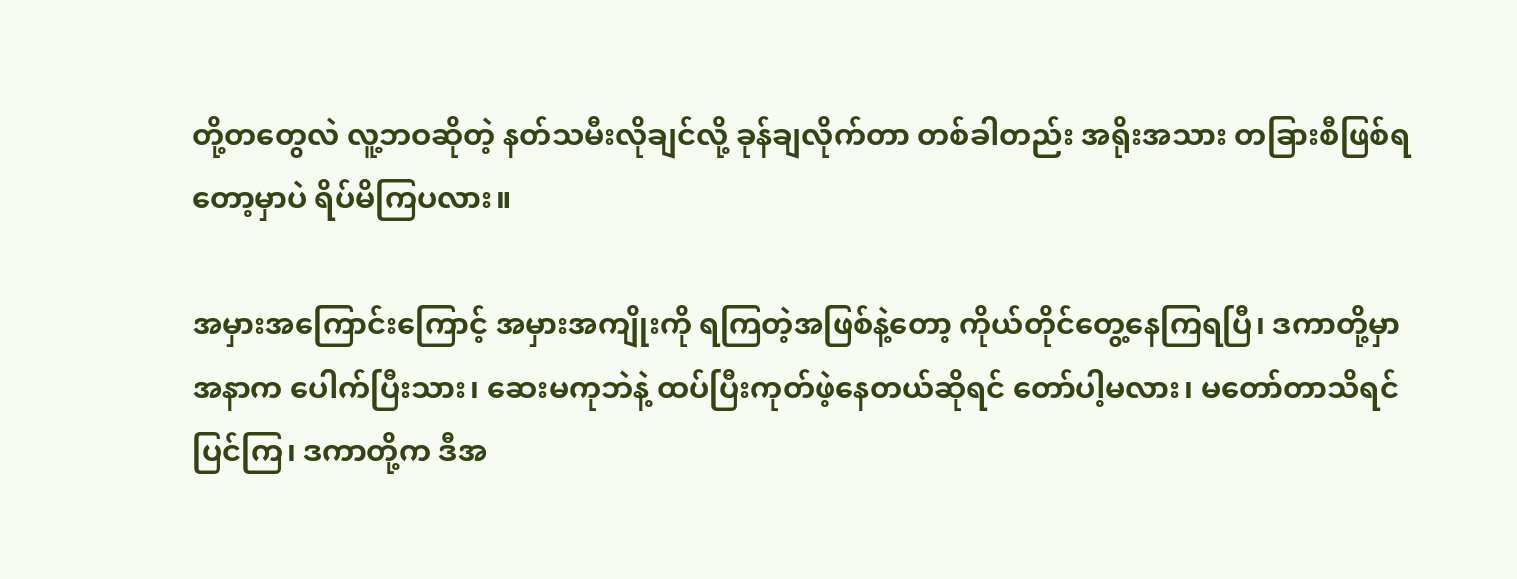တို့တတွေလဲ လူ့ဘဝဆိုတဲ့ နတ်သမီးလိုချင်လို့ ခုန်ချလိုက်တာ တစ်ခါတည်း အရိုးအသား တခြားစီဖြစ်ရတော့မှာပဲ ရိပ်မိကြပလား။

အမှားအကြောင်းကြောင့် အမှားအကျိုးကို ရကြတဲ့အဖြစ်နဲ့တော့ ကိုယ်တိုင်တွေ့နေကြရပြီ၊ ဒကာတို့မှာ အနာက ပေါက်ပြီးသား၊ ဆေးမကုဘဲနဲ့ ထပ်ပြီးကုတ်ဖဲ့နေတယ်ဆိုရင် တော်ပါ့မလား၊ မတော်တာသိရင် ပြင်ကြ၊ ဒကာတို့က ဒီအ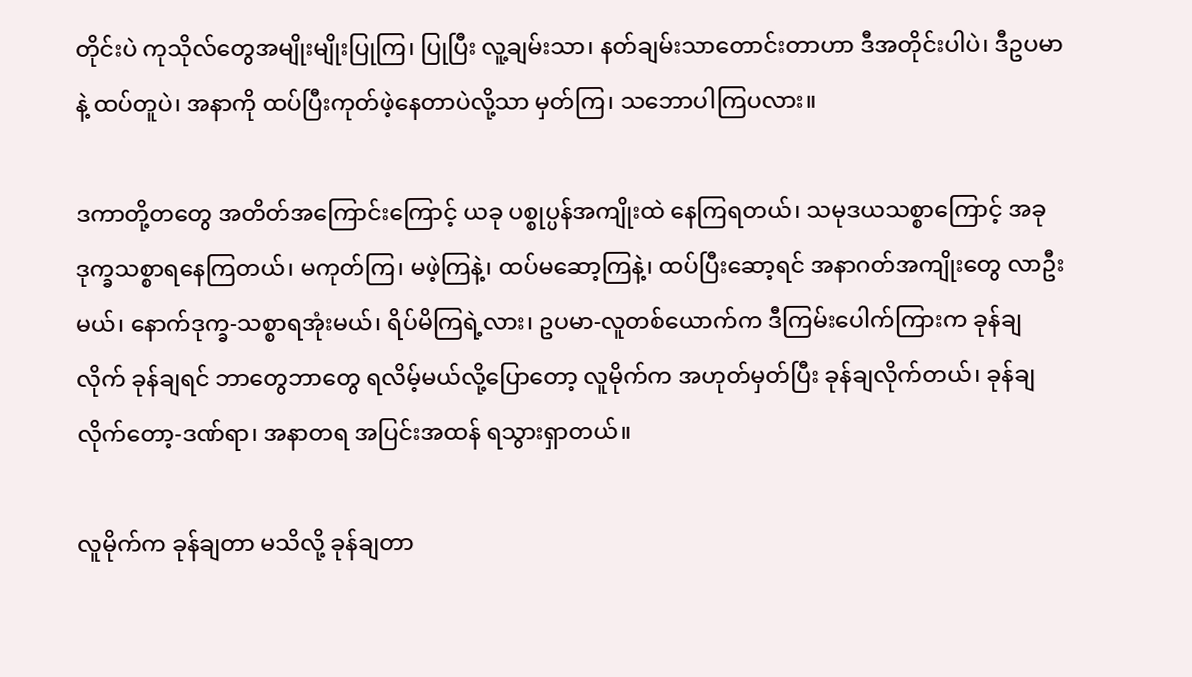တိုင်းပဲ ကုသိုလ်တွေအမျိုးမျိုးပြုကြ၊ ပြုပြီး လူ့ချမ်းသာ၊ နတ်ချမ်းသာတောင်းတာဟာ ဒီအတိုင်းပါပဲ၊ ဒီဥပမာနဲ့ ထပ်တူပဲ၊ အနာကို ထပ်ပြီးကုတ်ဖဲ့နေတာပဲလို့သာ မှတ်ကြ၊ သဘောပါကြပလား။

ဒကာတို့တတွေ အတိတ်အကြောင်းကြောင့် ယခု ပစ္စုပ္ပန်အကျိုးထဲ နေကြရတယ်၊ သမုဒယသစ္စာကြောင့် အခု ဒုက္ခသစ္စာရနေကြတယ်၊ မကုတ်ကြ၊ မဖဲ့ကြနဲ့၊ ထပ်မဆော့ကြနဲ့၊ ထပ်ပြီးဆော့ရင် အနာဂတ်အကျိုးတွေ လာဦးမယ်၊ နောက်ဒုက္ခ-သစ္စာရအုံးမယ်၊ ရိပ်မိကြရဲ့လား၊ ဥပမာ-လူတစ်ယောက်က ဒီကြမ်းပေါက်ကြားက ခုန်ချလိုက် ခုန်ချရင် ဘာတွေဘာတွေ ရလိမ့်မယ်လို့ပြောတော့ လူမိုက်က အဟုတ်မှတ်ပြီး ခုန်ချလိုက်တယ်၊ ခုန်ချလိုက်တော့-ဒဏ်ရာ၊ အနာတရ အပြင်းအထန် ရသွားရှာတယ်။

လူမိုက်က ခုန်ချတာ မသိလို့ ခုန်ချတာ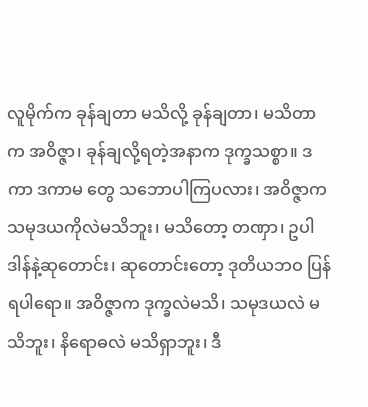လူမိုက်က ခုန်ချတာ မသိလို့ ခုန်ချတာ၊ မသိတာက အဝိဇ္ဇာ၊ ခုန်ချလို့ရတဲ့အနာက ဒုက္ခသစ္စာ။ ဒကာ ဒကာမ တွေ သဘောပါကြပလား၊ အဝိဇ္ဇာက သမုဒယကိုလဲမသိဘူး၊ မသိတော့ တဏှာ၊ ဥပါဒါန်နဲ့ဆုတောင်း၊ ဆုတောင်းတော့ ဒုတိယဘဝ ပြန်ရပါရော။ အဝိဇ္ဇာက ဒုက္ခလဲမသိ၊ သမုဒယလဲ မသိဘူး၊ နိရောဓလဲ မသိရှာဘူး၊ ဒီ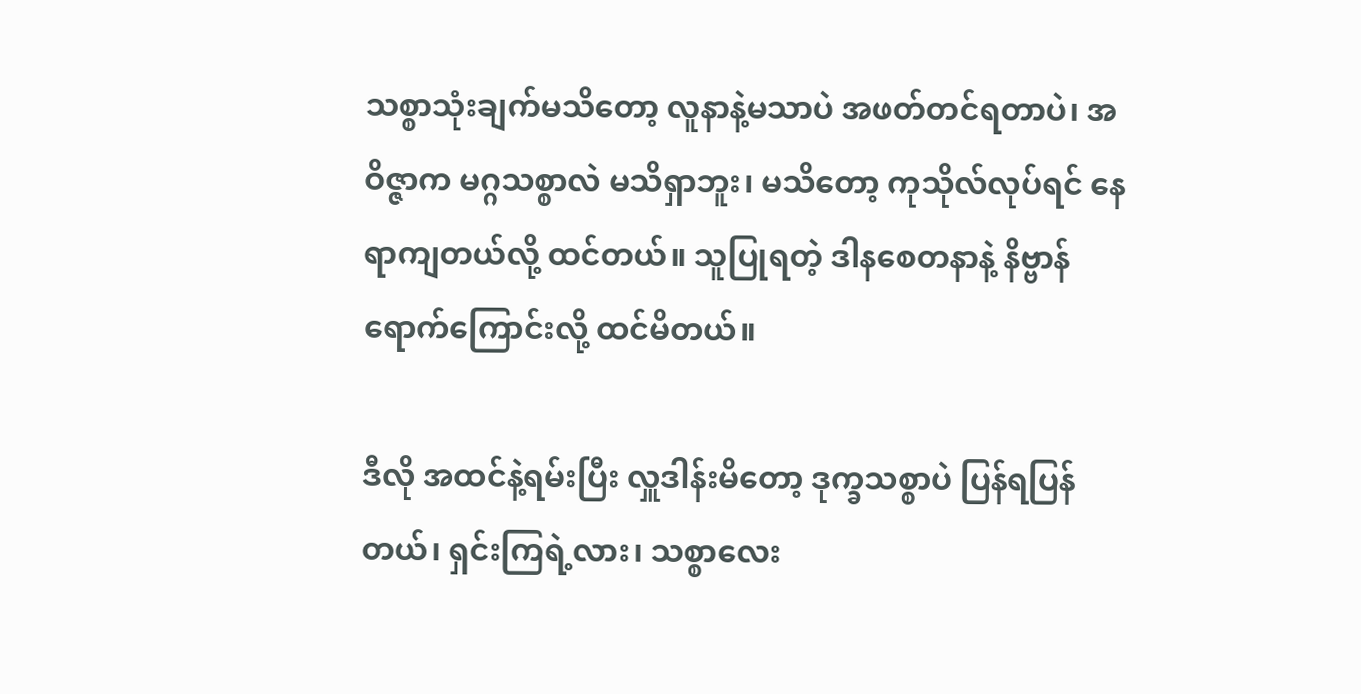သစ္စာသုံးချက်မသိတော့ လူနာနဲ့မသာပဲ အဖတ်တင်ရတာပဲ၊ အဝိဇ္ဇာက မဂ္ဂသစ္စာလဲ မသိရှာဘူး၊ မသိတော့ ကုသိုလ်လုပ်ရင် နေရာကျတယ်လို့ ထင်တယ်။ သူပြုရတဲ့ ဒါနစေတနာနဲ့ နိဗ္ဗာန်ရောက်ကြောင်းလို့ ထင်မိတယ်။

ဒီလို အထင်နဲ့ရမ်းပြီး လှူဒါန်းမိတော့ ဒုက္ခသစ္စာပဲ ပြန်ရပြန်တယ်၊ ရှင်းကြရဲ့လား၊ သစ္စာလေး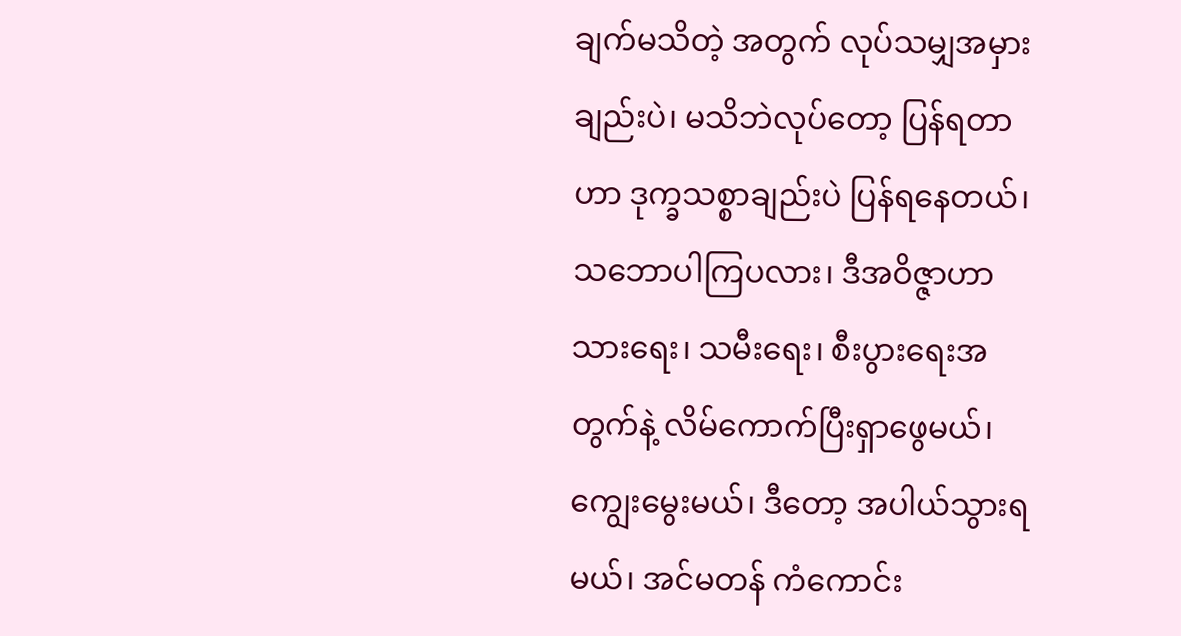ချက်မသိတဲ့ အတွက် လုပ်သမျှအမှားချည်းပဲ၊ မသိဘဲလုပ်တော့ ပြန်ရတာဟာ ဒုက္ခသစ္စာချည်းပဲ ပြန်ရနေတယ်၊ သဘောပါကြပလား၊ ဒီအဝိဇ္ဇာဟာ သားရေး၊ သမီးရေး၊ စီးပွားရေးအတွက်နဲ့ လိမ်ကောက်ပြီးရှာဖွေမယ်၊ ကျွေးမွေးမယ်၊ ဒီတော့ အပါယ်သွားရ မယ်၊ အင်မတန် ကံကောင်း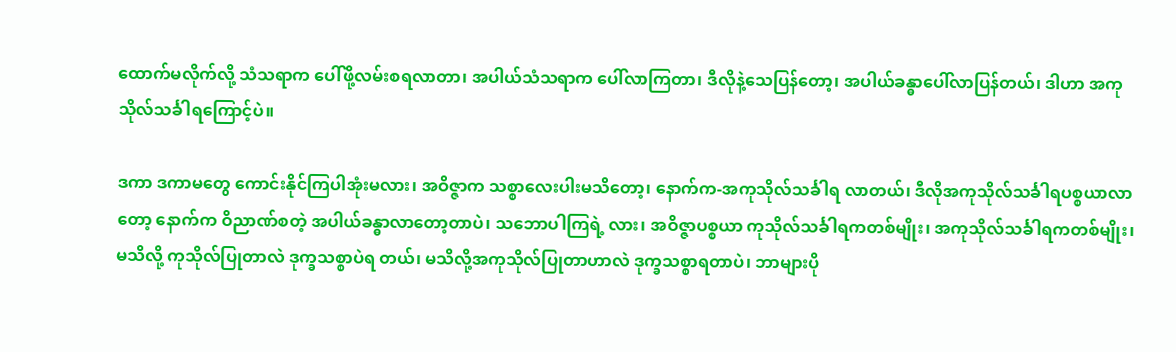ထောက်မလိုက်လို့ သံသရာက ပေါ်ဖို့လမ်းစရလာတာ၊ အပါယ်သံသရာက ပေါ်လာကြတာ၊ ဒီလိုနဲ့သေပြန်တော့၊ အပါယ်ခန္ဓာပေါ်လာပြန်တယ်၊ ဒါဟာ အကုသိုလ်သင်္ခါရကြောင့်ပဲ။

ဒကာ ဒကာမတွေ ကောင်းနိုင်ကြပါအုံးမလား၊ အဝိဇ္ဇာက သစ္စာလေးပါးမသိတော့၊ နောက်က-အကုသိုလ်သင်္ခါရ လာတယ်၊ ဒီလိုအကုသိုလ်သင်္ခါရပစ္စယာလာတော့ နောက်က ဝိညာဏ်စတဲ့ အပါယ်ခန္ဓာလာတော့တာပဲ၊ သဘောပါကြရဲ့ လား၊ အဝိဇ္ဇာပစ္စယာ ကုသိုလ်သင်္ခါရကတစ်မျိုး၊ အကုသိုလ်သင်္ခါရကတစ်မျိုး၊ မသိလို့ ကုသိုလ်ပြုတာလဲ ဒုက္ခသစ္စာပဲရ တယ်၊ မသိလို့အကုသိုလ်ပြုတာဟာလဲ ဒုက္ခသစ္စာရတာပဲ၊ ဘာများပို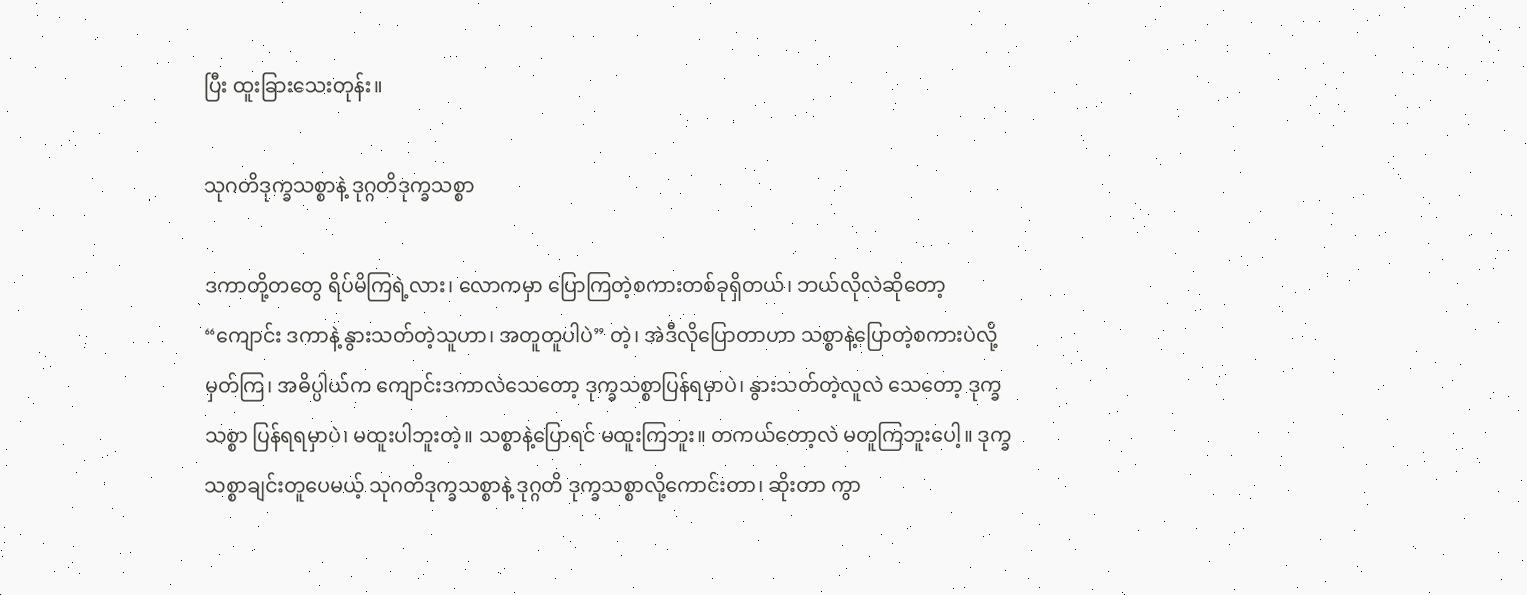ပြီး ထူးခြားသေးတုန်း။

သုဂတိဒုက္ခသစ္စာနဲ့ ဒုဂ္ဂတိဒုက္ခသစ္စာ

ဒကာတို့တတွေ ရိပ်မိကြရဲ့လား၊ လောကမှာ ပြောကြတဲ့စကားတစ်ခုရှိတယ်၊ ဘယ်လိုလဲဆိုတော့ “ကျောင်း ဒကာနဲ့ နွားသတ်တဲ့သူဟာ၊ အတူတူပါပဲ” တဲ့၊ အဲဒီလိုပြောတာဟာ သစ္စာနဲ့ပြောတဲ့စကားပဲလို့ မှတ်ကြ၊ အဓိပ္ပါယ်က ကျောင်းဒကာလဲသေတော့ ဒုက္ခသစ္စာပြန်ရမှာပဲ၊ နွားသတ်တဲ့လူလဲ သေတော့ ဒုက္ခသစ္စာ ပြန်ရရမှာပဲ၊ မထူးပါဘူးတဲ့။ သစ္စာနဲ့ပြောရင် မထူးကြဘူး။ တကယ်တော့လဲ မတူကြဘူးပေါ့။ ဒုက္ခသစ္စာချင်းတူပေမယ့် သုဂတိဒုက္ခသစ္စာနဲ့ ဒုဂ္ဂတိ ဒုက္ခသစ္စာလို့ကောင်းတာ၊ ဆိုးတာ ကွာ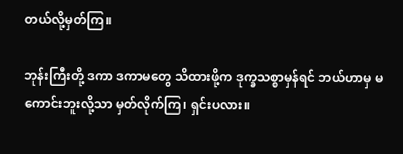တယ်လို့မှတ်ကြ။

ဘုန်းကြီးတို့ ဒကာ ဒကာမတွေ သိထားဖို့က ဒုက္ခသစ္စာမှန်ရင် ဘယ်ဟာမှ မကောင်းဘူးလို့သာ မှတ်လိုက်ကြ၊ ရှင်းပလား။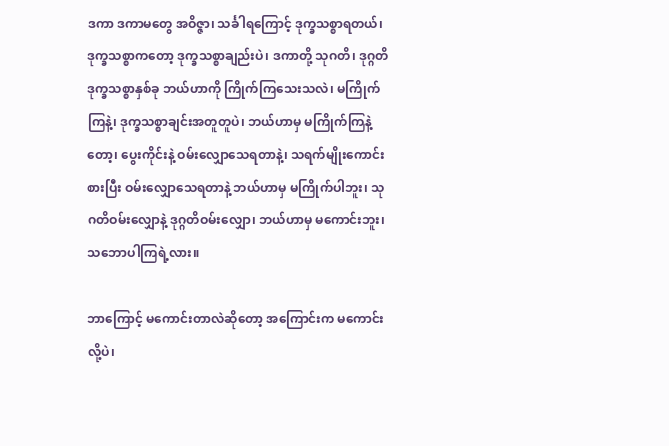ဒကာ ဒကာမတွေ အဝိဇ္ဇာ၊ သင်္ခါရကြောင့် ဒုက္ခသစ္စာရတယ်၊ ဒုက္ခသစ္စာကတော့ ဒုက္ခသစ္စာချည်းပဲ၊ ဒကာတို့ သုဂတိ၊ ဒုဂ္ဂတိ ဒုက္ခသစ္စာနှစ်ခု ဘယ်ဟာကို ကြိုက်ကြသေးသလဲ၊ မကြိုက်ကြနဲ့၊ ဒုက္ခသစ္စာချင်းအတူတူပဲ၊ ဘယ်ဟာမှ မကြိုက်ကြနဲ့တော့၊ ပွေးကိုင်းနဲ့ ဝမ်းလျှောသေရတာနဲ့၊ သရက်မျိုးကောင်းစားပြီး ဝမ်းလျှောသေရတာနဲ့ ဘယ်ဟာမှ မကြိုက်ပါဘူး၊ သုဂတိဝမ်းလျှောနဲ့ ဒုဂ္ဂတိဝမ်းလျှော၊ ဘယ်ဟာမှ မကောင်းဘူး၊ သဘောပါကြရဲ့လား။

ဘာကြောင့် မကောင်းတာလဲဆိုတော့ အကြောင်းက မကောင်းလို့ပဲ၊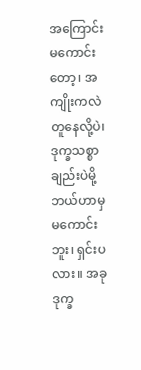အကြောင်းမကောင်းတော့၊ အကျိုးကလဲ တူနေလို့ပဲ၊ ဒုက္ခသစ္စာချည်းပဲမို့ ဘယ်ဟာမှ မကောင်းဘူး၊ ရှင်းပလား။ အခု ဒုက္ခ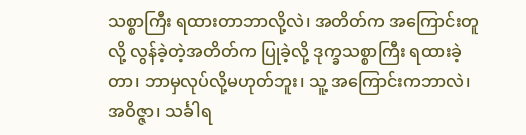သစ္စာကြီး ရထားတာဘာလို့လဲ၊ အတိတ်က အကြောင်းတူလို့ လွန်ခဲ့တဲ့အတိတ်က ပြုခဲ့လို့ ဒုက္ခသစ္စာကြီး ရထားခဲ့တာ၊ ဘာမှလုပ်လို့မဟုတ်ဘူး၊ သူ့ အကြောင်းကဘာလဲ၊ အဝိဇ္ဇာ၊ သင်္ခါရ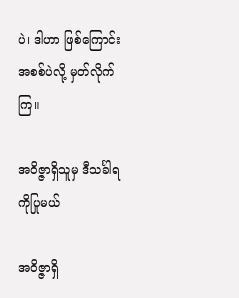ပဲ၊ ဒါဟာ ဖြစ်ကြောင်းအစစ်ပဲလို့ မှတ်လိုက်ကြ။

အဝိဇ္ဇာရှိသူမှ ဒီသင်္ခါရကိုပြုမယ်

အဝိဇ္ဇာရှိ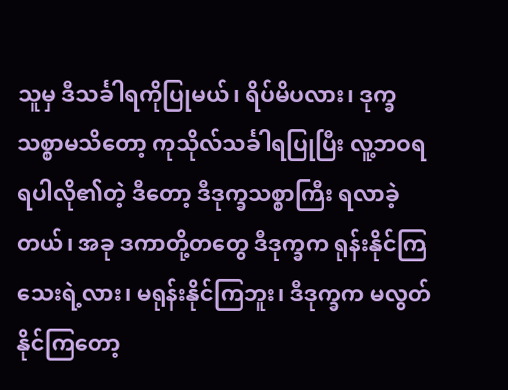သူမှ ဒီသင်္ခါရကိုပြုမယ်၊ ရိပ်မိပလား၊ ဒုက္ခသစ္စာမသိတော့ ကုသိုလ်သင်္ခါရပြုပြီး လူ့ဘဝရရပါလို၏တဲ့ ဒီတော့ ဒီဒုက္ခသစ္စာကြီး ရလာခဲ့တယ်၊ အခု ဒကာတို့တတွေ ဒီဒုက္ခက ရုန်းနိုင်ကြသေးရဲ့လား၊ မရုန်းနိုင်ကြဘူး၊ ဒီဒုက္ခက မလွတ်နိုင်ကြတော့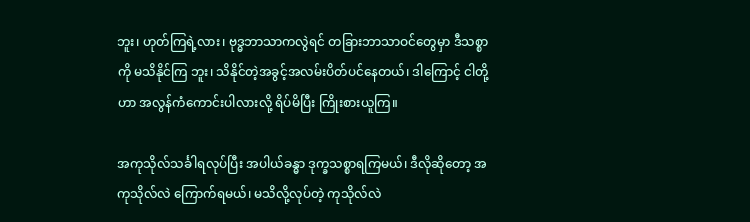ဘူး၊ ဟုတ်ကြရဲ့လား၊ ဗုဒ္ဓဘာသာကလွဲရင် တခြားဘာသာဝင်တွေမှာ ဒီသစ္စာကို မသိနိုင်ကြ ဘူး၊ သိနိုင်တဲ့အခွင့်အလမ်းပိတ်ပင်နေတယ်၊ ဒါကြောင့် ငါတို့ဟာ အလွန်ကံကောင်းပါလားလို့ ရိပ်မိပြီး ကြိုးစားယူကြ။

အကုသိုလ်သင်္ခါရလုပ်ပြီး အပါယ်ခန္ဓာ ဒုက္ခသစ္စာရကြမယ်၊ ဒီလိုဆိုတော့ အကုသိုလ်လဲ ကြောက်ရမယ်၊ မသိလို့လုပ်တဲ့ ကုသိုလ်လဲ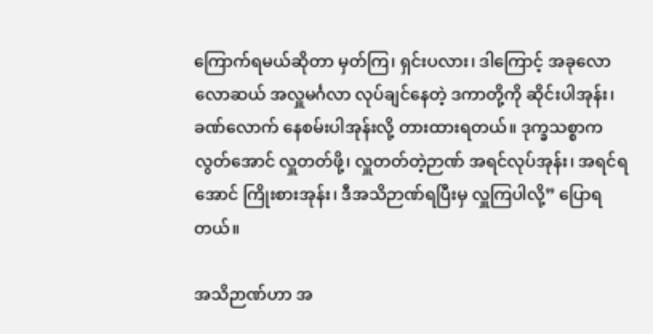ကြောက်ရမယ်ဆိုတာ မှတ်ကြ၊ ရှင်းပလား၊ ဒါကြောင့် အခုလောလောဆယ် အလှူမင်္ဂလာ လုပ်ချင်နေတဲ့ ဒကာတို့ကို ဆိုင်းပါအုန်း၊ ခဏ်လောက် နေစမ်းပါအုန်းလို့ တားထားရတယ်။ ဒုက္ခသစ္စာက လွတ်အောင် လှူတတ်ဖို့၊ လှူတတ်တဲ့ဉာဏ် အရင်လုပ်အုန်း၊ အရင်ရအောင် ကြိုးစားအုန်း၊ ဒီအသိဉာဏ်ရပြီးမှ လှူကြပါလို့” ပြောရ တယ်။

အသိဉာဏ်ဟာ အ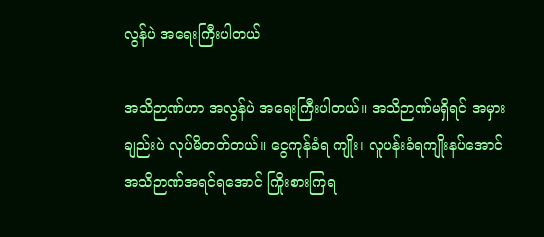လွန်ပဲ အရေးကြီးပါတယ်

အသိဉာဏ်ဟာ အလွန်ပဲ အရေးကြီးပါတယ်။ အသိဉာဏ်မရှိရင် အမှားချည်းပဲ လုပ်မိတတ်တယ်။ ငွေကုန်ခံရ ကျိုး၊ လူပန်းခံရကျိုးနပ်အောင် အသိဉာဏ်အရင်ရအောင် ကြိုးစားကြရ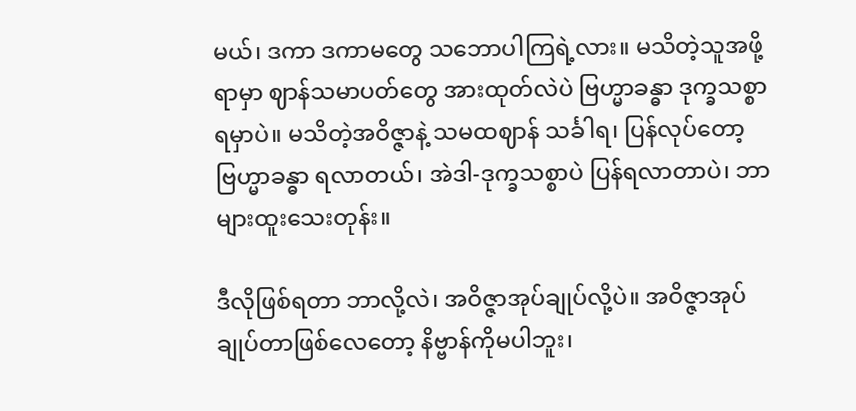မယ်၊ ဒကာ ဒကာမတွေ သဘောပါကြရဲ့လား။ မသိတဲ့သူအဖို့ရာမှာ ဈာန်သမာပတ်တွေ အားထုတ်လဲပဲ ဗြဟ္မာခန္ဓာ ဒုက္ခသစ္စာရမှာပဲ။ မသိတဲ့အဝိဇ္ဇာနဲ့ သမထဈာန် သင်္ခါရ၊ ပြန်လုပ်တော့ ဗြဟ္မာခန္ဓာ ရလာတယ်၊ အဲဒါ-ဒုက္ခသစ္စာပဲ ပြန်ရလာတာပဲ၊ ဘာများထူးသေးတုန်း။

ဒီလိုဖြစ်ရတာ ဘာလို့လဲ၊ အဝိဇ္ဇာအုပ်ချုပ်လို့ပဲ။ အဝိဇ္ဇာအုပ်ချုပ်တာဖြစ်လေတော့ နိဗ္ဗာန်ကိုမပါဘူး၊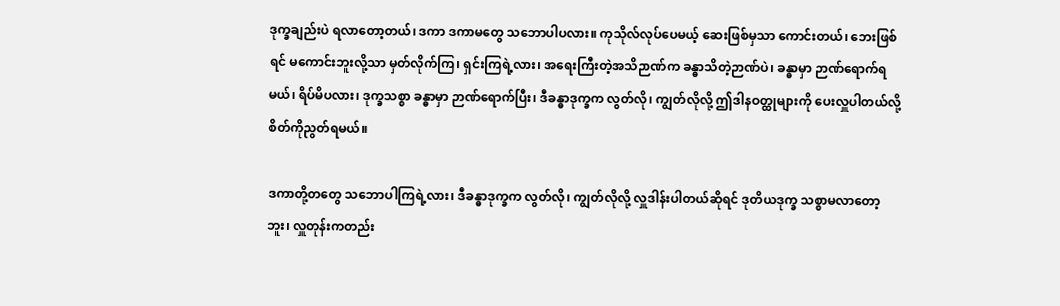ဒုက္ခချည်းပဲ ရလာတော့တယ်၊ ဒကာ ဒကာမတွေ သဘောပါပလား။ ကုသိုလ်လုပ်ပေမယ့် ဆေးဖြစ်မှသာ ကောင်းတယ်၊ ဘေးဖြစ်ရင် မကောင်းဘူးလို့သာ မှတ်လိုက်ကြ၊ ရှင်းကြရဲ့လား၊ အရေးကြီးတဲ့အသိဉာဏ်က ခန္ဓာသိတဲ့ဉာဏ်ပဲ၊ ခန္ဓာမှာ ဉာဏ်ရောက်ရ မယ်၊ ရိပ်မိပလား၊ ဒုက္ခသစ္စာ ခန္ဓာမှာ ဉာဏ်ရောက်ပြီး၊ ဒီခန္ဓာဒုက္ခက လွတ်လို၊ ကျွတ်လိုလို့ ဤဒါနဝတ္ထုများကို ပေးလှူပါတယ်လို့ စိတ်ကိုညွတ်ရမယ်။

ဒကာတို့တတွေ သဘောပါကြရဲ့လား၊ ဒီခန္ဓာဒုက္ခက လွတ်လို၊ ကျွတ်လိုလို့ လှူဒါန်းပါတယ်ဆိုရင် ဒုတိယဒုက္ခ သစ္စာမလာတော့ဘူး၊ လှူတုန်းကတည်း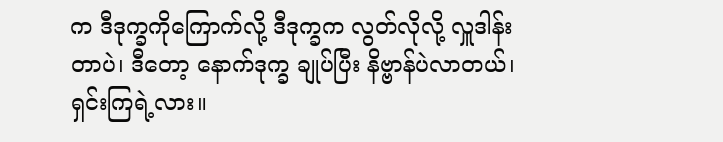က ဒီဒုက္ခကိုကြောက်လို့ ဒီဒုက္ခက လွတ်လိုလို့ လှူဒါန်းတာပဲ၊ ဒီတော့ နောက်ဒုက္ခ ချုပ်ပြီး နိဗ္ဗာန်ပဲလာတယ်၊ ရှင်းကြရဲ့လား။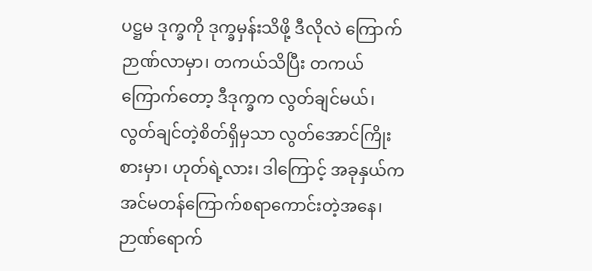ပဋ္ဌမ ဒုက္ခကို ဒုက္ခမှန်းသိဖို့ ဒီလိုလဲ ကြောက်ဉာဏ်လာမှာ၊ တကယ်သိပြီး တကယ်ကြောက်တော့ ဒီဒုက္ခက လွတ်ချင်မယ်၊ လွတ်ချင်တဲ့စိတ်ရှိမှသာ လွတ်အောင်ကြိုးစားမှာ၊ ဟုတ်ရဲ့လား၊ ဒါကြောင့် အခုနှယ်က အင်မတန်ကြောက်စရာကောင်းတဲ့အနေ၊ ဉာဏ်ရောက်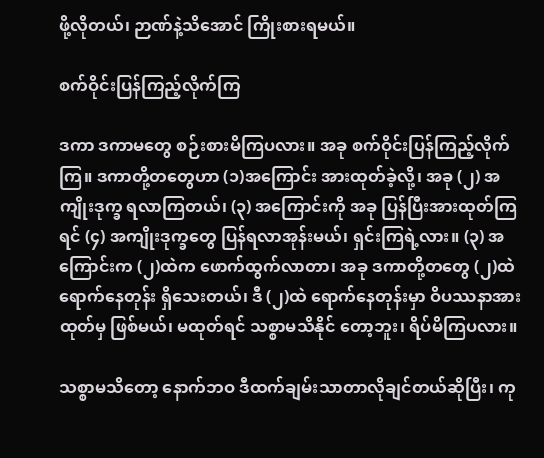ဖို့လိုတယ်၊ ဉာဏ်နဲ့သိအောင် ကြိုးစားရမယ်။

စက်ဝိုင်းပြန်ကြည့်လိုက်ကြ

ဒကာ ဒကာမတွေ စဉ်းစားမိကြပလား။ အခု စက်ဝိုင်းပြန်ကြည့်လိုက်ကြ။ ဒကာတို့တတွေဟာ (၁)အကြောင်း အားထုတ်ခဲ့လို့၊ အခု (၂) အကျိုးဒုက္ခ ရလာကြတယ်၊ (၃) အကြောင်းကို အခု ပြန်ပြီးအားထုတ်ကြရင် (၄) အကျိုးဒုက္ခတွေ ပြန်ရလာအုန်းမယ်၊ ရှင်းကြရဲ့လား။ (၃) အကြောင်းက (၂)ထဲက ဖောက်ထွက်လာတာ၊ အခု ဒကာတို့တတွေ (၂)ထဲ ရောက်နေတုန်း ရှိသေးတယ်၊ ဒီ (၂)ထဲ ရောက်နေတုန်းမှာ ဝိပဿနာအားထုတ်မှ ဖြစ်မယ်၊ မထုတ်ရင် သစ္စာမသိနိုင် တော့ဘူး၊ ရိပ်မိကြပလား။

သစ္စာမသိတော့ နောက်ဘဝ ဒီထက်ချမ်းသာတာလိုချင်တယ်ဆိုပြီး၊ ကု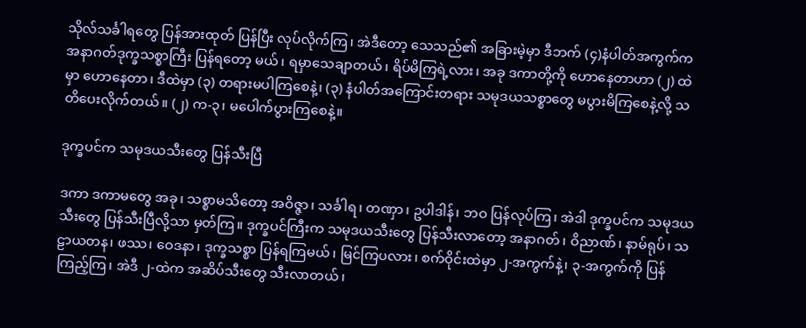သိုလ်သင်္ခါရတွေ ပြန်အားထုတ် ပြန်ပြီး လုပ်လိုက်ကြ၊ အဲဒီတော့ သေသည်၏ အခြားမဲ့မှာ ဒီဘက် (၄)နံပါတ်အကွက်က အနာဂတ်ဒုက္ခသစ္စာကြီး ပြန်ရတော့ မယ်၊ ရမှာသေချာတယ်၊ ရိပ်မိကြရဲ့လား၊ အခု ဒကာတို့ကို ဟောနေတာဟာ (၂) ထဲမှာ ဟောနေတာ၊ ဒီထဲမှာ (၃) တရားမပါကြစေနဲ့၊ (၃) နံပါတ်အကြောင်းတရား သမုဒယသစ္စာတွေ မပွားမိကြစေနဲ့လို့ သတိပေးလိုက်တယ်။ (၂) က-၃၊ မပေါက်ပွားကြစေနဲ့။

ဒုက္ခပင်က သမုဒယသီးတွေ ပြန်သီးပြီ

ဒကာ ဒကာမတွေ အခု၊ သစ္စာမသိတော့ အဝိဇ္ဇာ၊ သင်္ခါရ၊ တဏှာ၊ ဥပါဒါန်၊ ဘဝ ပြန်လုပ်ကြ၊ အဲဒါ ဒုက္ခပင်က သမုဒယသီးတွေ ပြန်သီးပြီလို့သာ မှတ်ကြ။ ဒုက္ခပင်ကြီးက သမုဒယသီးတွေ ပြန်သီးလာတော့ အနာဂတ်၊ ဝိညာဏ်၊ နာမ်ရုပ်၊ သဠာယတန၊ ဖဿ၊ ဝေဒနာ၊ ဒုက္ခသစ္စာ ပြန်ရကြမယ်၊ မြင်ကြပလား၊ စက်ဝိုင်းထဲမှာ ၂-အကွက်နဲ့၊ ၃-အကွက်ကို ပြန်ကြည့်ကြ၊ အဲဒီ ၂-ထဲက အဆိပ်သီးတွေ သီးလာတယ်၊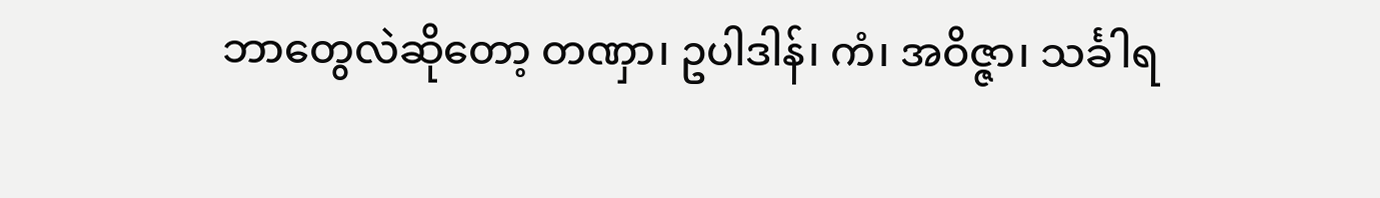ဘာတွေလဲဆိုတော့ တဏှာ၊ ဥပါဒါန်၊ ကံ၊ အဝိဇ္ဇာ၊ သင်္ခါရ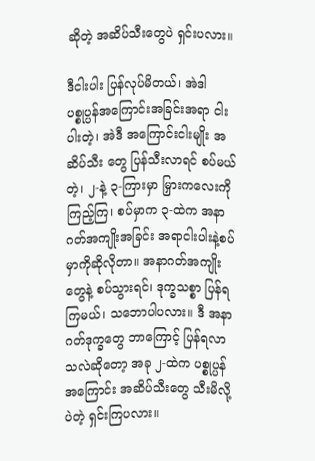ဆိုတဲ့ အဆိပ်သီးတွေပဲ ရှင်းပလား။

ဒီငါးပါး ပြန်လုပ်မိတယ်၊ အဲဒါ ပစ္စုပ္ပန်အကြောင်းအခြင်းအရာ ငါးပါးတဲ့၊ အဲဒီ အကြောင်းငါးမျိုး အဆိပ်သီး တွေ ပြန်သီးလာရင် စပ်မယ်တဲ့၊ ၂-နဲ့ ၃-ကြားမှာ မြှားကလေးကိုကြည့်ကြ၊ စပ်မှာက ၃-ထဲက အနာဂတ်အကျိုးအခြင်း အရာငါးပါးနဲ့စပ်မှာကိုဆိုလိုတာ။ အနာဂတ်အကျိုးတွေနဲ့ စပ်သွားရင်၊ ဒုက္ခသစ္စာ ပြန်ရကြမယ်၊ သဘောပါပလား။ ဒီ အနာဂတ်ဒုက္ခတွေ ဘာကြောင့် ပြန်ရလာသလဲဆိုတော့ အခု ၂-ထဲက ပစ္စုပ္ပန်အကြောင်း အဆိပ်သီးတွေ သီးမိလို့ပဲတဲ့ ရှင်းကြပလား။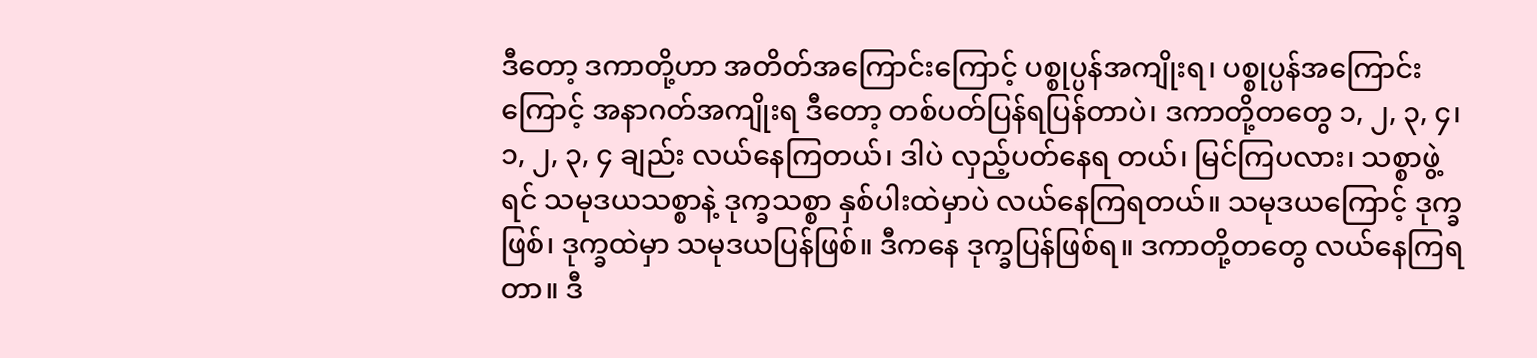ဒီတော့ ဒကာတို့ဟာ အတိတ်အကြောင်းကြောင့် ပစ္စုပ္ပန်အကျိုးရ၊ ပစ္စုပ္ပန်အကြောင်းကြောင့် အနာဂတ်အကျိုးရ ဒီတော့ တစ်ပတ်ပြန်ရပြန်တာပဲ၊ ဒကာတို့တတွေ ၁, ၂, ၃, ၄၊ ၁, ၂, ၃, ၄ ချည်း လယ်နေကြတယ်၊ ဒါပဲ လှည့်ပတ်နေရ တယ်၊ မြင်ကြပလား၊ သစ္စာဖွဲ့ရင် သမုဒယသစ္စာနဲ့ ဒုက္ခသစ္စာ နှစ်ပါးထဲမှာပဲ လယ်နေကြရတယ်။ သမုဒယကြောင့် ဒုက္ခဖြစ်၊ ဒုက္ခထဲမှာ သမုဒယပြန်ဖြစ်။ ဒီကနေ ဒုက္ခပြန်ဖြစ်ရ။ ဒကာတို့တတွေ လယ်နေကြရတာ။ ဒီ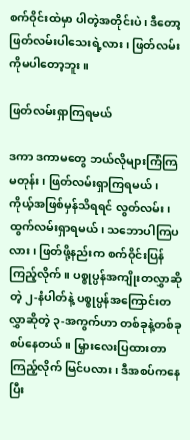စက်ဝိုင်းထဲမှာ ပါတဲ့အတိုင်းပဲ၊ ဒီတော့ ဖြတ်လမ်းပါသေးရဲ့လား၊ ဖြတ်လမ်းကိုမပါတော့ဘူး။

ဖြတ်လမ်းရှာကြရမယ်

ဒကာ ဒကာမတွေ ဘယ်လိုများကြံကြမတုန်း၊ ဖြတ်လမ်းရှာကြရမယ်၊ ကိုယ့်အဖြစ်မှန်သိရရင် လွတ်လမ်း၊ ထွက်လမ်းရှာရမယ်၊ သဘောပါကြပလား၊ ဖြတ်ဖို့နည်းက စက်ဝိုင်းပြန်ကြည့်လိုက်။ ပစ္စုပ္ပန်အကျိုးတလွှာဆိုတဲ့ ၂-နံပါတ်နဲ့ ပစ္စုပ္ပန်အကြောင်းတလွှာဆိုတဲ့ ၃-အကွက်ဟာ တစ်ခုနဲ့တစ်ခု စပ်နေတယ်။ မြှားလေးပြထားတာကြည့်လိုက် မြင်ပလား၊ ဒီအစပ်ကနေပြီး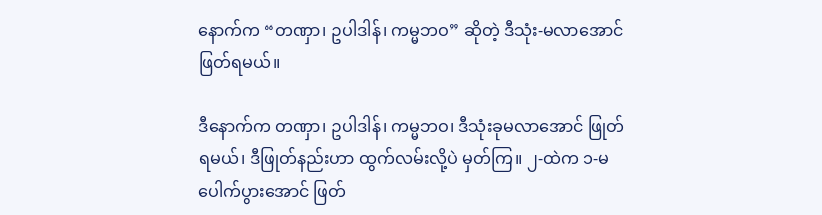နောက်က “တဏှာ၊ ဥပါဒါန်၊ ကမ္မဘဝ” ဆိုတဲ့ ဒီသုံး-မလာအောင် ဖြတ်ရမယ်။

ဒီနောက်က တဏှာ၊ ဥပါဒါန်၊ ကမ္မဘဝ၊ ဒီသုံးခုမလာအောင် ဖြုတ်ရမယ်၊ ဒီဖြုတ်နည်းဟာ ထွက်လမ်းလို့ပဲ မှတ်ကြ။ ၂-ထဲက ၁-မပေါက်ပွားအောင် ဖြတ်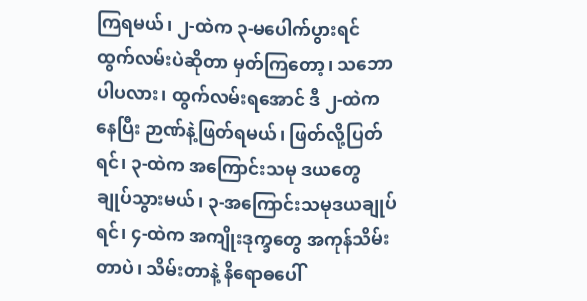ကြရမယ်၊ ၂-ထဲက ၃-မပေါက်ပွားရင် ထွက်လမ်းပဲဆိုတာ မှတ်ကြတော့၊ သဘောပါပလား၊ ထွက်လမ်းရအောင် ဒီ ၂-ထဲကနေပြီး ဉာဏ်နဲ့ဖြတ်ရမယ်၊ ဖြတ်လို့ပြတ်ရင်၊ ၃-ထဲက အကြောင်းသမု ဒယတွေ ချုပ်သွားမယ်၊ ၃-အကြောင်းသမုဒယချုပ်ရင်၊ ၄-ထဲက အကျိုးဒုက္ခတွေ အကုန်သိမ်းတာပဲ၊ သိမ်းတာနဲ့ နိရောဓပေါ်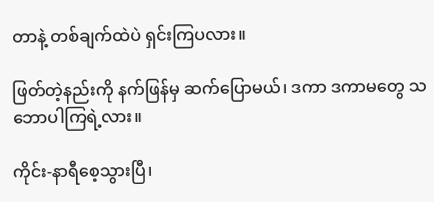တာနဲ့ တစ်ချက်ထဲပဲ ရှင်းကြပလား။

ဖြတ်တဲ့နည်းကို နက်ဖြန်မှ ဆက်ပြောမယ်၊ ဒကာ ဒကာမတွေ သဘောပါကြရဲ့လား။

ကိုင်း-နာရီစေ့သွားပြီ၊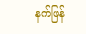နက်ဖြန်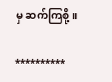မှ ဆက်ကြစို့။

**********